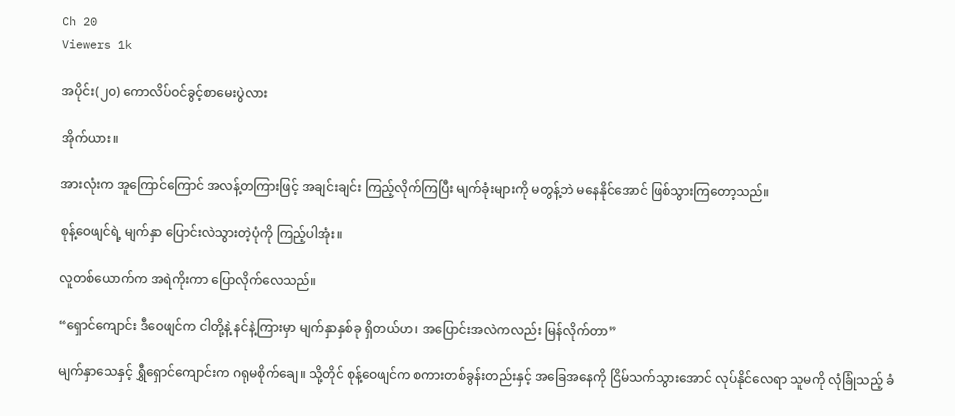Ch 20
Viewers 1k

အပိုင်း(၂၀) ကောလိပ်ဝင်ခွင့်စာမေးပွဲလား

အိုက်ယား။

အားလုံးက အူကြောင်ကြောင် အလန့်တကြားဖြင့် အချင်းချင်း ကြည့်လိုက်ကြပြီး မျက်ခုံးများကို မတွန့်ဘဲ မနေနိုင်အောင် ဖြစ်သွားကြတော့သည်။

စုန့်ဝေဖျင်ရဲ့ မျက်နှာ ပြောင်းလဲသွားတဲ့ပုံကို ကြည့်ပါအုံး။

လူတစ်ယောက်က အရဲကိုးကာ ပြောလိုက်လေသည်။

“ရှောင်ကျောင်း ဒီဝေဖျင်က ငါတို့နဲ့ နင်နဲ့ကြားမှာ မျက်နှာနှစ်ခု ရှိတယ်ဟ၊ အပြောင်းအလဲကလည်း မြန်လိုက်တာ”

မျက်နှာသေနှင့် ရွှီရှောင်ကျောင်းက ဂရုမစိုက်ချေ။ သို့တိုင် စုန့်ဝေဖျင်က စကားတစ်ခွန်းတည်းနှင့် အခြေအနေကို ငြိမ်သက်သွားအောင် လုပ်နိုင်လေရာ သူမကို လုံခြုံသည့် ခံ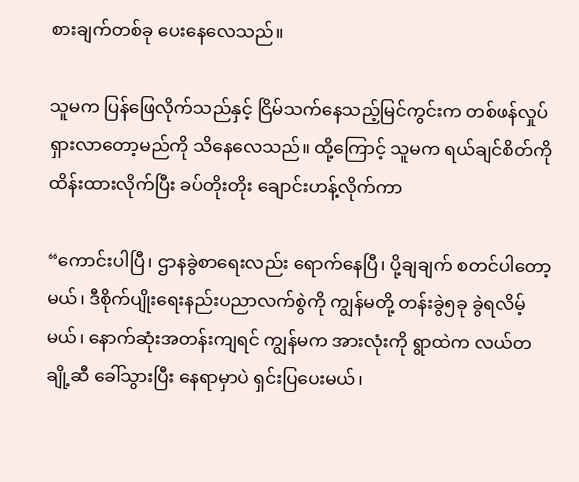စားချက်တစ်ခု ပေးနေလေသည်။

သူမက ပြန်ဖြေလိုက်သည်နှင့် ငြိမ်သက်နေသည့်မြင်ကွင်းက တစ်ဖန်လှုပ်ရှားလာတော့မည်ကို သိနေလေသည်။ ထို့ကြောင့် သူမက ရယ်ချင်စိတ်ကို ထိန်းထားလိုက်ပြီး ခပ်တိုးတိုး ချောင်းဟန့်လိုက်ကာ

“ကောင်းပါပြီ၊ ဌာနခွဲစာရေးလည်း ရောက်နေပြီ၊ ပို့ချချက် စတင်ပါတော့မယ်၊ ဒီစိုက်ပျိုးရေးနည်းပညာလက်စွဲကို ကျွန်မတို့ တန်းခွဲ၅ခု ခွဲရလိမ့်မယ်၊ နောက်ဆုံးအတန်းကျရင် ကျွန်မက အားလုံးကို ရွာထဲက လယ်တချို့ဆီ ခေါ်သွားပြီး နေရာမှာပဲ ရှင်းပြပေးမယ်၊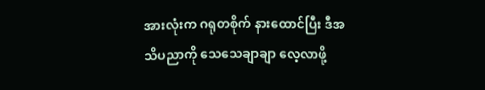အားလုံးက ဂရုတစိုက် နားထောင်ပြီး ဒီအသိပညာကို သေသေချာချာ လေ့လာဖို့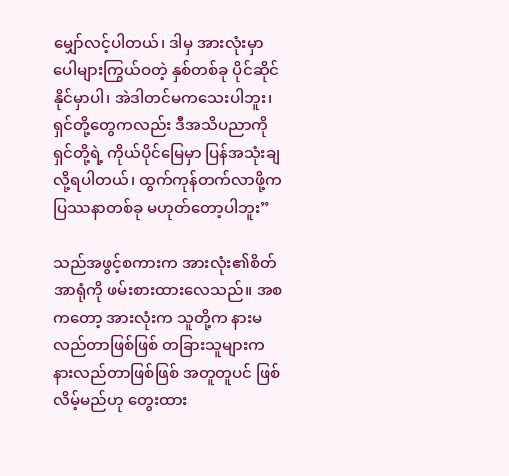မျှော်လင့်ပါတယ်၊ ဒါမှ အားလုံးမှာ ပေါများကြွယ်ဝတဲ့ နှစ်တစ်ခု ပိုင်ဆိုင်နိုင်မှာပါ၊ အဲဒါတင်မကသေးပါဘူး၊ ရှင်တို့တွေကလည်း ဒီအသိပညာကို ရှင်တို့ရဲ့ ကိုယ်ပိုင်မြေမှာ ပြန်အသုံးချလို့ရပါတယ်၊ ထွက်ကုန်တက်လာဖို့က ပြဿနာတစ်ခု မဟုတ်တော့ပါဘူး”

သည်အဖွင့်စကားက အားလုံး၏စိတ်အာရုံကို ဖမ်းစားထားလေသည်။ အစကတော့ အားလုံးက သူတို့က နားမလည်တာဖြစ်ဖြစ် တခြားသူများက နားလည်တာဖြစ်ဖြစ် အတူတူပင် ဖြစ်လိမ့်မည်ဟု တွေးထား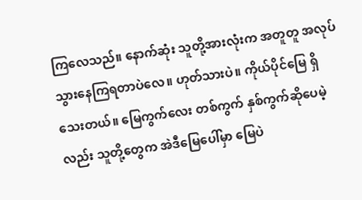ကြလေသည်။ နောက်ဆုံး သူတို့အားလုံးက အတူတူ အလုပ်သွားနေကြရတာပဲလေ။ ဟုတ်သားပဲ။ ကိုယ်ပိုင်မြေ ရှိသေးတယ်။ မြေကွက်လေး တစ်ကွက် နှစ်ကွက်ဆိုပေမဲ့လည်း သူတို့တွေက အဲဒီမြေပေါ်မှာ မြေပဲ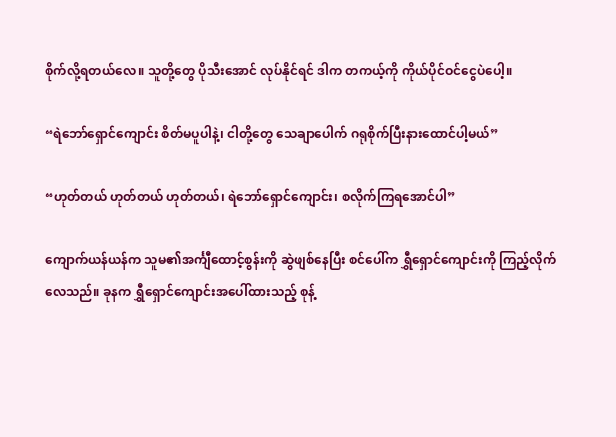စိုက်လို့ရတယ်လေ။ သူတို့တွေ ပိုသီးအောင် လုပ်နိုင်ရင် ဒါက တကယ့်ကို ကိုယ်ပိုင်ဝင်ငွေပဲပေါ့။

“ရဲဘော်ရှောင်ကျောင်း စိတ်မပူပါနဲ့၊ ငါတို့တွေ သေချာပေါက် ဂရုစိုက်ပြီးနားထောင်ပါ့မယ်”

“ဟုတ်တယ် ဟုတ်တယ် ဟုတ်တယ်၊ ရဲဘော်ရှောင်ကျောင်း၊ စလိုက်ကြရအောင်ပါ”

ကျောက်ယန်ယန်က သူမ၏အင်္ကျီထောင့်စွန်းကို ဆွဲဖျစ်နေပြီး စင်ပေါ်က ရွှီရှောင်ကျောင်းကို ကြည့်လိုက်လေသည်။ ခုနက ရွှီရှောင်ကျောင်းအပေါ်ထားသည့် စုန့်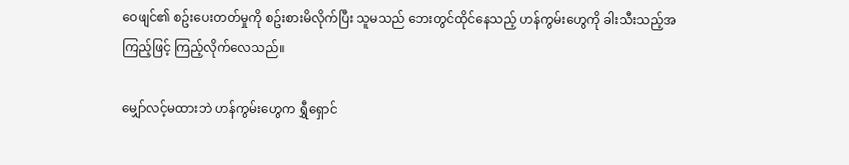ဝေဖျင်၏ စဥ်းပေးတတ်မှုကို စဥ်းစားမိလိုက်ပြီး သူမသည် ဘေးတွင်ထိုင်နေသည့် ဟန်ကွမ်းဟွေကို ခါးသီးသည့်အကြည့်ဖြင့် ကြည့်လိုက်လေသည်။

မျှော်လင့်မထားဘဲ ဟန်ကွမ်းဟွေက ရွှီရှောင်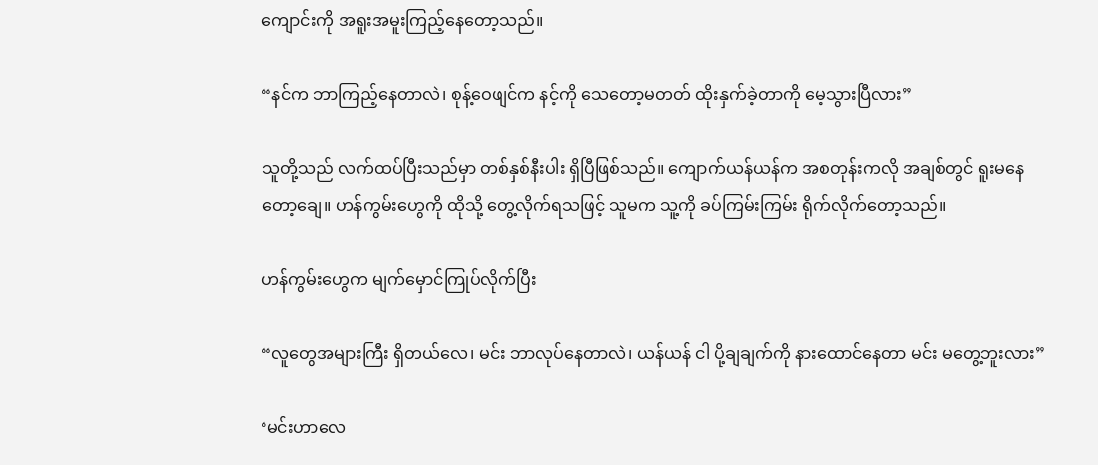ကျောင်းကို အရူးအမူးကြည့်နေတော့သည်။

“နင်က ဘာကြည့်နေတာလဲ၊ စုန့်ဝေဖျင်က နင့်ကို သေတော့မတတ် ထိုးနှက်ခဲ့တာကို မေ့သွားပြီလား”

သူတို့သည် လက်ထပ်ပြီးသည်မှာ တစ်နှစ်နီးပါး ရှိပြီဖြစ်သည်။ ကျောက်ယန်ယန်က အစတုန်းကလို အချစ်တွင် ရူးမနေတော့ချေ။ ဟန်ကွမ်းဟွေကို ထိုသို့ တွေ့လိုက်ရသဖြင့် သူမက သူ့ကို ခပ်ကြမ်းကြမ်း ရိုက်လိုက်တော့သည်။

ဟန်ကွမ်းဟွေက မျက်မှောင်ကြုပ်လိုက်ပြီး

“လူတွေအများကြီး ရှိတယ်လေ၊ မင်း ဘာလုပ်နေတာလဲ၊ ယန်ယန် ငါ ပို့ချချက်ကို နားထောင်နေတာ မင်း မတွေ့ဘူးလား”

‘မင်းဟာလေ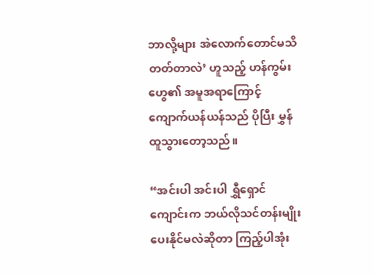ဘာလို့များ အဲလောက်တောင်မသိတတ်တာလဲ’ ဟူသည့် ဟန်ကွမ်းဟွေ၏ အမူအရာကြောင့် ကျောက်ယန်ယန်သည် ပိုပြီး မွှန်ထူသွားတော့သည်။

“အင်းပါ အင်းပါ ရွှီရှောင်ကျောင်းက ဘယ်လိုသင်တန်းမျိုး ပေးနိုင်မလဲဆိုတာ ကြည့်ပါအုံး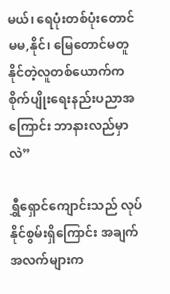မယ်၊ ရေပုံးတစ်ပုံးတောင် မမ,နိုင်၊ မြေတောင်မတူနိုင်တဲ့လူတစ်ယောက်က စိုက်ပျိုးရေးနည်းပညာအကြောင်း ဘာနားလည်မှာလဲ”

ရွှီရှောင်ကျောင်းသည် လုပ်နိုင်စွမ်းရှိကြောင်း အချက်အလက်များက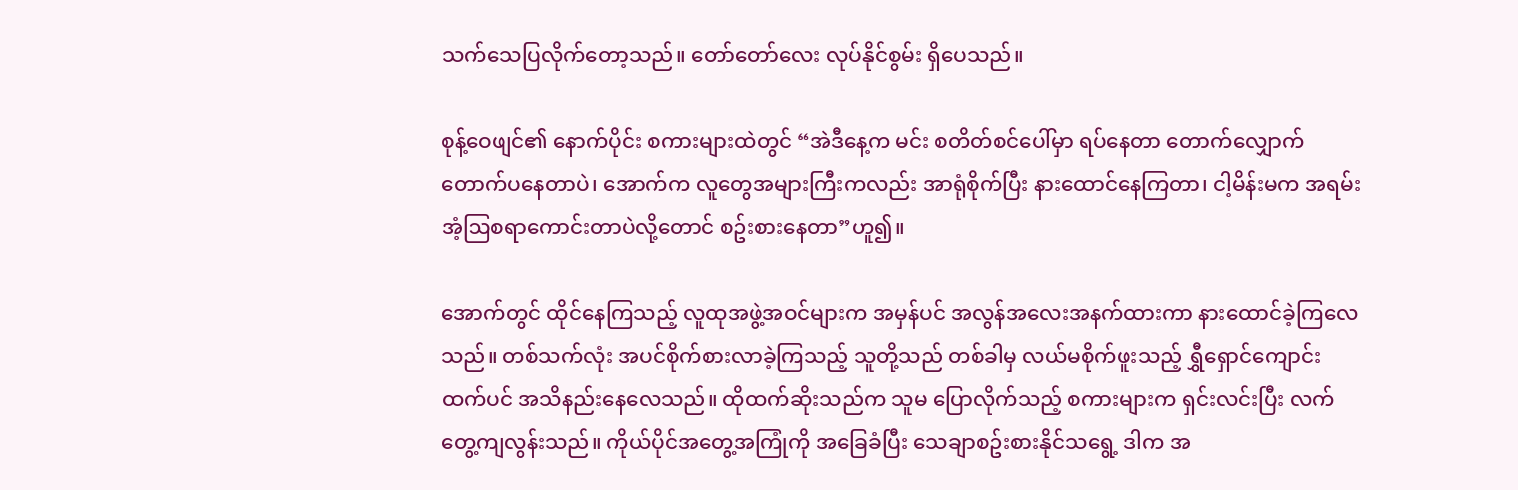သက်သေပြလိုက်တော့သည်။ တော်တော်လေး လုပ်နိုင်စွမ်း ရှိပေသည်။

စုန့်ဝေဖျင်၏ နောက်ပိုင်း စကားများထဲတွင် “အဲဒီနေ့က မင်း စတိတ်စင်ပေါ်မှာ ရပ်နေတာ တောက်လျှောက် တောက်ပနေတာပဲ၊ အောက်က လူတွေအများကြီးကလည်း အာရုံစိုက်ပြီး နားထောင်နေကြတာ၊ ငါ့မိန်းမက အရမ်း အံ့ဩစရာကောင်းတာပဲလို့တောင် စဥ်းစားနေတာ”ဟူ၍။

အောက်တွင် ထိုင်နေကြသည့် လူထုအဖွဲ့အဝင်များက အမှန်ပင် အလွန်အလေးအနက်ထားကာ နားထောင်ခဲ့ကြလေသည်။ တစ်သက်လုံး အပင်စိုက်စားလာခဲ့ကြသည့် သူတို့သည် တစ်ခါမှ လယ်မစိုက်ဖူးသည့် ရွှီရှောင်ကျောင်းထက်ပင် အသိနည်းနေလေသည်။ ထိုထက်ဆိုးသည်က သူမ ပြောလိုက်သည့် စကားများက ရှင်းလင်းပြီး လက်တွေ့ကျလွန်းသည်။ ကိုယ်ပိုင်အတွေ့အကြုံကို အခြေခံပြီး သေချာစဥ်းစားနိုင်သရွေ့ ဒါက အ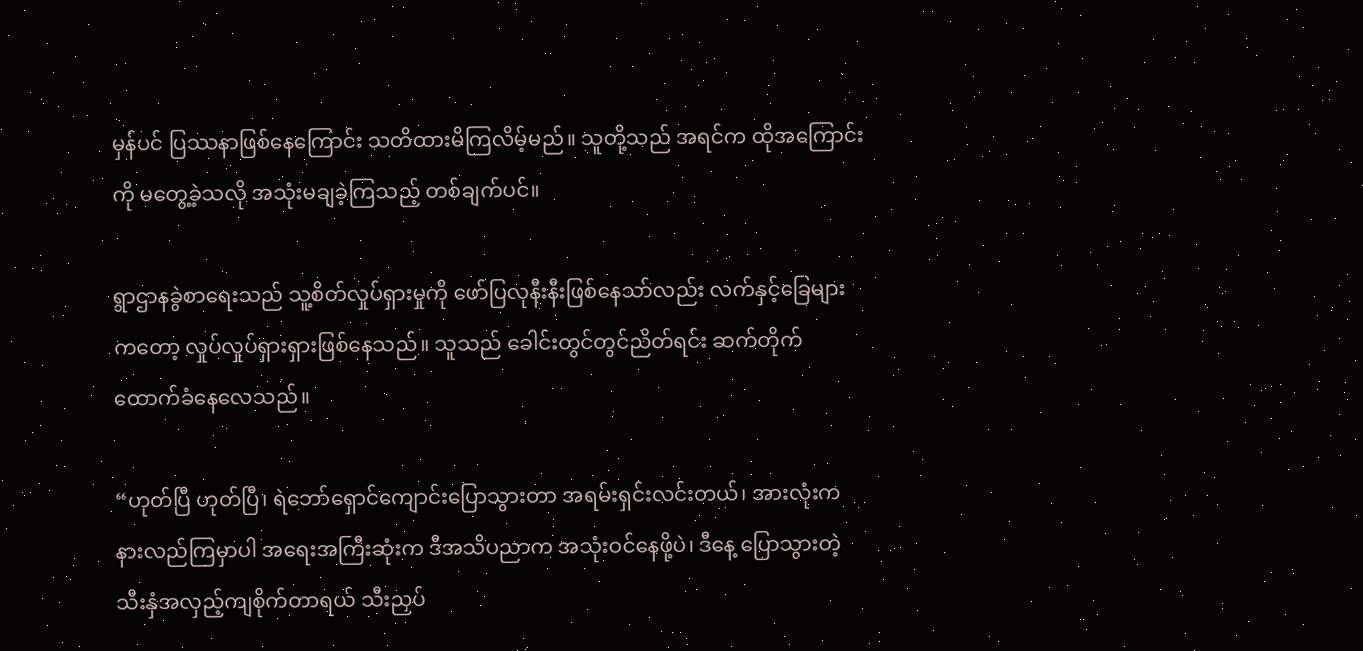မှန်ပင် ပြဿနာဖြစ်နေကြောင်း သတိထားမိကြလိမ့်မည်။ သူတို့သည် အရင်က ထိုအကြောင်းကို မတွေ့ခဲ့သလို အသုံးမချခဲ့ကြသည့် တစ်ချက်ပင်။

ရွာဌာနခွဲစာရေးသည် သူ့စိတ်လှုပ်ရှားမှုကို ဖော်ပြလုနီးနီးဖြစ်နေသာ်လည်း လက်နှင့်ခြေများကတော့ လှုပ်လှုပ်ရှားရှားဖြစ်နေသည်။ သူသည် ခေါင်းတွင်တွင်ညိတ်ရင်း ဆက်တိုက် ထောက်ခံနေလေသည်။

“ဟုတ်ပြီ ဟုတ်ပြီ၊ ရဲဘော်ရှောင်ကျောင်းပြောသွားတာ အရမ်းရှင်းလင်းတယ်၊ အားလုံးက နားလည်ကြမှာပါ အရေးအကြီးဆုံးက ဒီအသိပညာက အသုံးဝင်နေဖို့ပဲ၊ ဒီနေ့ ပြောသွားတဲ့ သီးနှံအလှည့်ကျစိုက်တာရယ် သီးညှပ်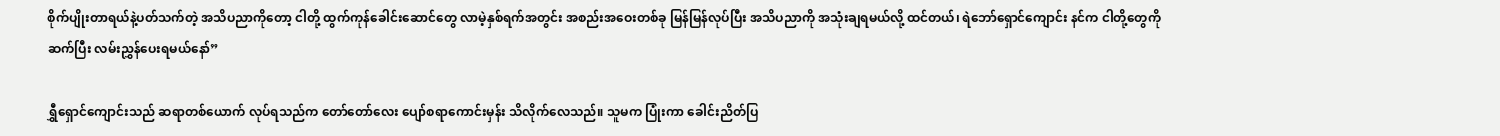စိုက်ပျိုးတာရယ်နဲ့ပတ်သက်တဲ့ အသိပညာကိုတော့ ငါတို့ ထွက်ကုန်ခေါင်းဆောင်တွေ လာမဲ့နှစ်ရက်အတွင်း အစည်းအဝေးတစ်ခု မြန်မြန်လုပ်ပြီး အသိပညာကို အသုံးချရမယ်လို့ ထင်တယ်၊ ရဲဘော်ရှောင်ကျောင်း နင်က ငါတို့တွေကို ဆက်ပြီး လမ်းညွှန်ပေးရမယ်နော်”

ရွှီရှောင်ကျောင်းသည် ဆရာတစ်ယောက် လုပ်ရသည်က တော်တော်လေး ပျော်စရာကောင်းမှန်း သိလိုက်လေသည်။ သူမက ပြုံးကာ ခေါင်းညိတ်ပြ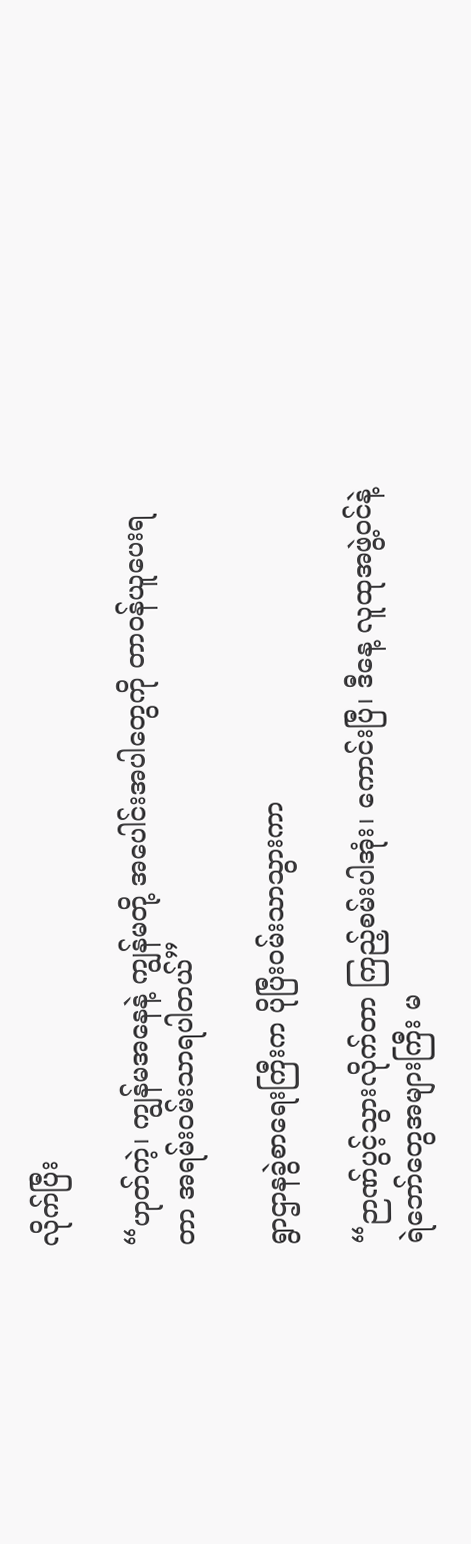လိုက်ပြီး

“ဟုတ်ကဲ့၊ ကျွန်မအနေနဲ့ ကျွန်မတို့ အပေါင်းအပါတွေကို တာဝန်ယူပေးရတာ အရမ်းဝမ်းသာရပါတယ်”

ရွာဌာနခွဲစာရေးကြီးက ပိုပြီးဝမ်းသာသွားကာ

“ဉာဏ်ပွင့်သွားလိုက်တာ ကြည့်စမ်းပါအုံး၊ ကောင်းပြီ၊ ဒီနေ့ လူထုအဖွဲ့ဝင်နဲ့ ရဲဘော်တွေအများကြီး မ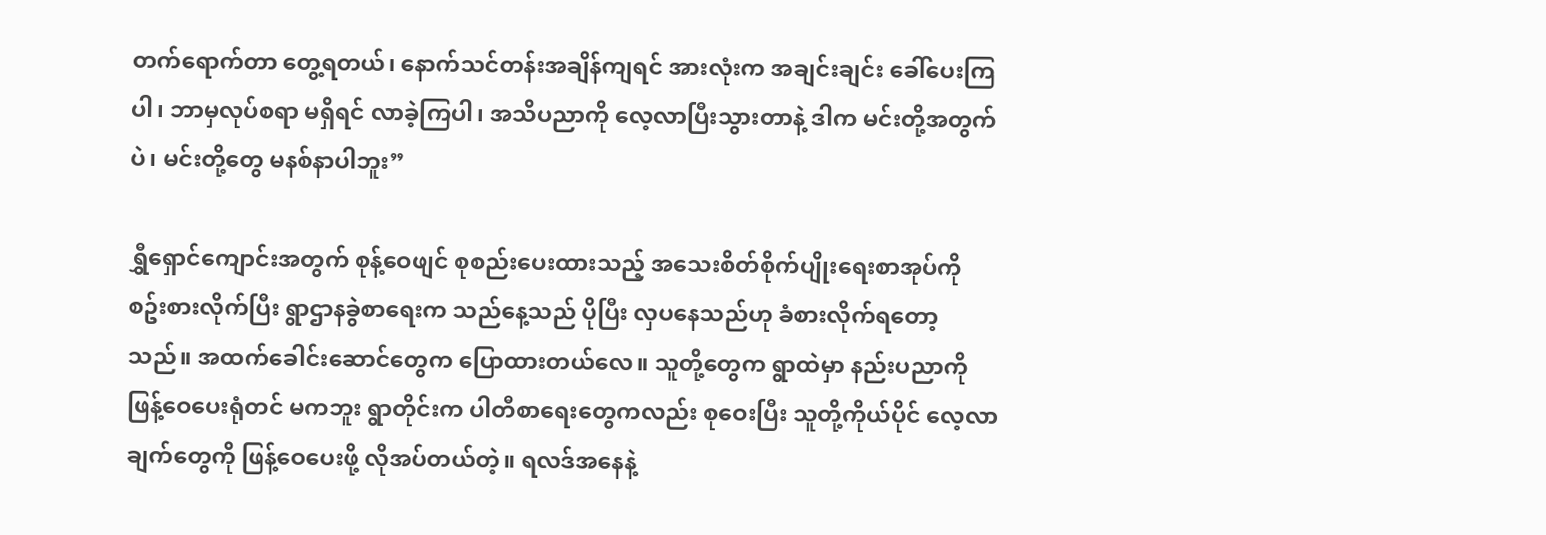တက်ရောက်တာ တွေ့ရတယ်၊ နောက်သင်တန်းအချိန်ကျရင် အားလုံးက အချင်းချင်း ခေါ်ပေးကြပါ၊ ဘာမှလုပ်စရာ မရှိရင် လာခဲ့ကြပါ၊ အသိပညာကို လေ့လာပြီးသွားတာနဲ့ ဒါက မင်းတို့အတွက်ပဲ၊ မင်းတို့တွေ မနစ်နာပါဘူး”

ရွှီရှောင်ကျောင်းအတွက် စုန့်ဝေဖျင် စုစည်းပေးထားသည့် အသေးစိတ်စိုက်ပျိုးရေးစာအုပ်ကို စဥ်းစားလိုက်ပြီး ရွာဌာနခွဲစာရေးက သည်နေ့သည် ပိုပြီး လှပနေသည်ဟု ခံစားလိုက်ရတော့သည်။ အထက်ခေါင်းဆောင်တွေက ပြောထားတယ်လေ။ သူတို့တွေက ရွာထဲမှာ နည်းပညာကို ဖြန့်ဝေပေးရုံတင် မကဘူး ရွာတိုင်းက ပါတီစာရေးတွေကလည်း စုဝေးပြီး သူတို့ကိုယ်ပိုင် လေ့လာချက်တွေကို ဖြန့်ဝေပေးဖို့ လိုအပ်တယ်တဲ့။ ရလဒ်အနေနဲ့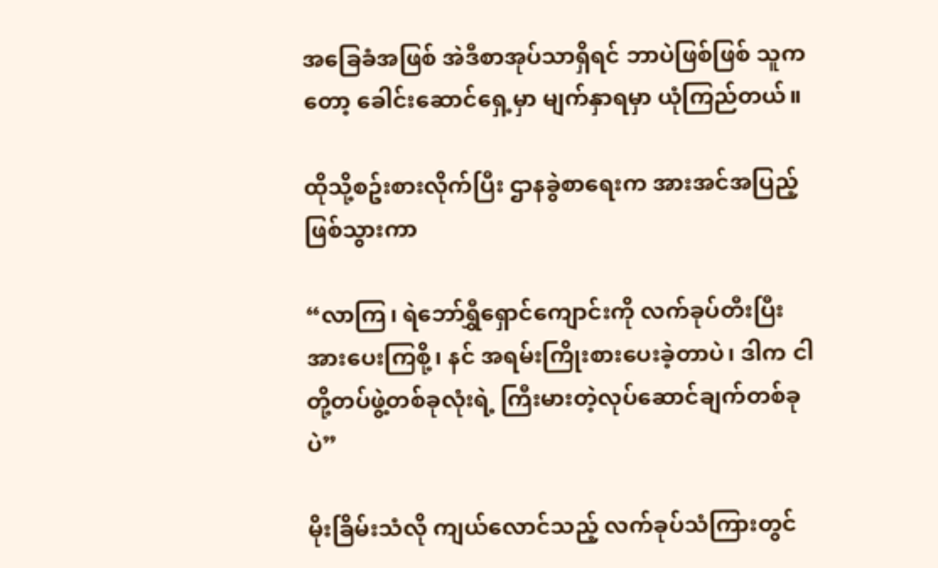အခြေခံအဖြစ် အဲဒီစာအုပ်သာရှိရင် ဘာပဲဖြစ်ဖြစ် သူကတော့ ခေါင်းဆောင်ရှေ့မှာ မျက်နှာရမှာ ယုံကြည်တယ်။

ထိုသို့စဥ်းစားလိုက်ပြီး ဌာနခွဲစာရေးက အားအင်အပြည့်ဖြစ်သွားကာ

“လာကြ၊ ရဲဘော်ရွှီရှောင်ကျောင်းကို လက်ခုပ်တီးပြီး အားပေးကြစို့၊ နင် အရမ်းကြိုးစားပေးခဲ့တာပဲ၊ ဒါက ငါတို့တပ်ဖွဲ့တစ်ခုလုံးရဲ့ ကြီးမားတဲ့လုပ်ဆောင်ချက်တစ်ခုပဲ”

မိုးခြိမ်းသံလို ကျယ်လောင်သည့် လက်ခုပ်သံကြားတွင်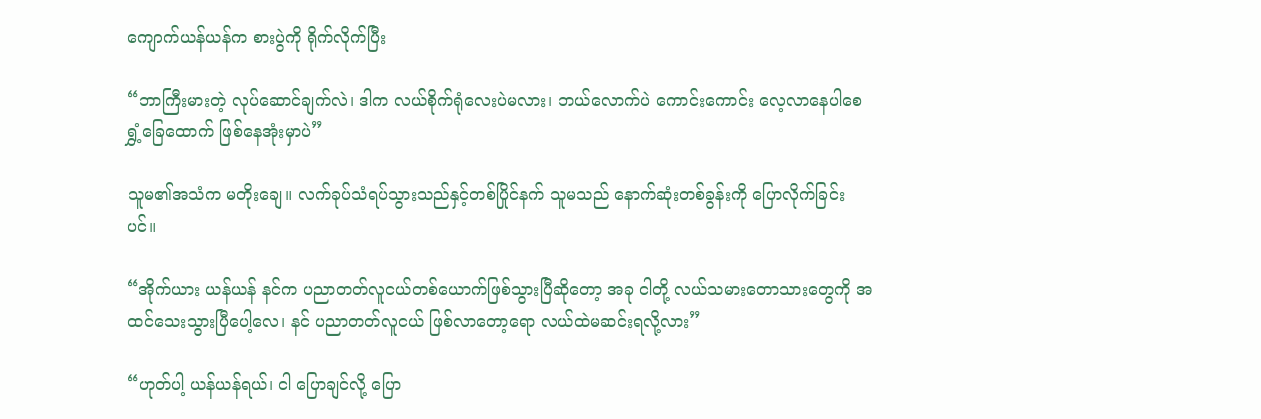ကျောက်ယန်ယန်က စားပွဲကို ရိုက်လိုက်ပြီး

“ဘာကြီးမားတဲ့ လုပ်ဆောင်ချက်လဲ၊ ဒါက လယ်စိုက်ရုံလေးပဲမလား၊ ဘယ်လောက်ပဲ ကောင်းကောင်း လေ့လာနေပါစေ ရွှံ့ခြေထောက် ဖြစ်နေအုံးမှာပဲ”

သူမ၏အသံက မတိုးချေ။ လက်ခုပ်သံရပ်သွားသည်နှင့်တစ်ပြိုင်နက် သူမသည် နောက်ဆုံးတစ်ခွန်းကို ပြောလိုက်ခြင်းပင်။

“အိုက်ယား ယန်ယန် နင်က ပညာတတ်လူငယ်တစ်ယောက်ဖြစ်သွားပြီဆိုတော့ အခု ငါတို့ လယ်သမားတောသားတွေကို အထင်သေးသွားပြီပေါ့လေ၊ နင် ပညာတတ်လူငယ် ဖြစ်လာတော့ရော လယ်ထဲမဆင်းရလို့လား”

“ဟုတ်ပါ့ ယန်ယန်ရယ်၊ ငါ ပြောချင်လို့ ပြော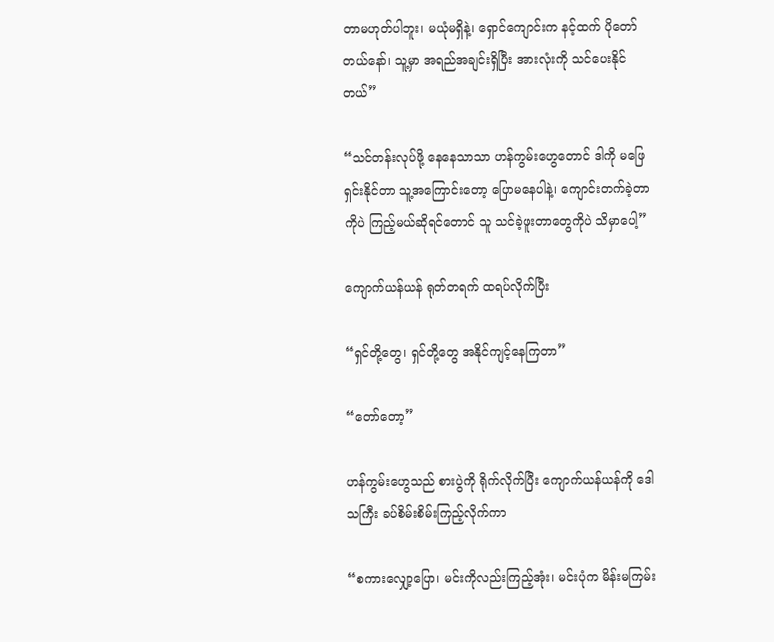တာမဟုတ်ပါဘူး၊ မယုံမရှိနဲ့၊ ရှောင်ကျောင်းက နင့်ထက် ပိုတော်တယ်နော်၊ သူ့မှာ အရည်အချင်းရှိပြီး အားလုံးကို သင်ပေးနိုင်တယ်”

“သင်တန်းလုပ်ဖို့ နေနေသာသာ ဟန်ကွမ်းဟွေတောင် ဒါကို မဖြေရှင်းနိုင်တာ သူ့အကြောင်းတော့ ပြောမနေပါနဲ့၊ ကျောင်းတက်ခဲ့တာကိုပဲ ကြည့်မယ်ဆိုရင်တောင် သူ သင်ခဲ့ဖူးတာတွေကိုပဲ သိမှာပေါ့”

ကျောက်ယန်ယန် ရုတ်တရက် ထရပ်လိုက်ပြီး

“ရှင်တို့တွေ၊ ရှင်တို့တွေ အနိုင်ကျင့်နေကြတာ”

“တော်တော့”

ဟန်ကွမ်းဟွေသည် စားပွဲကို ရိုက်လိုက်ပြီး ကျောက်ယန်ယန်ကို ဒေါသကြီး ခပ်စိမ်းစိမ်းကြည့်လိုက်ကာ

“စကားလျှော့ပြော၊ မင်းကိုလည်းကြည့်အုံး၊ မင်းပုံက မိန်းမကြမ်း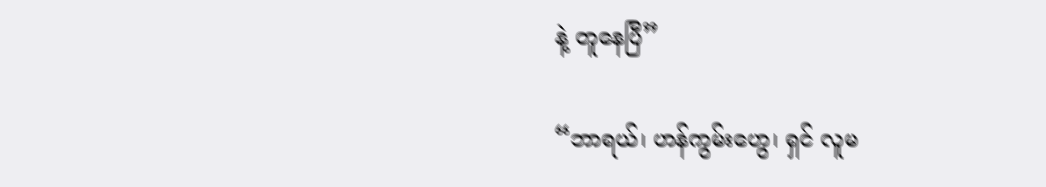နဲ့ တူနေပြီ”

“ဘာရယ်၊ ဟန်ကွမ်းဟွေ၊ ရှင် လူမ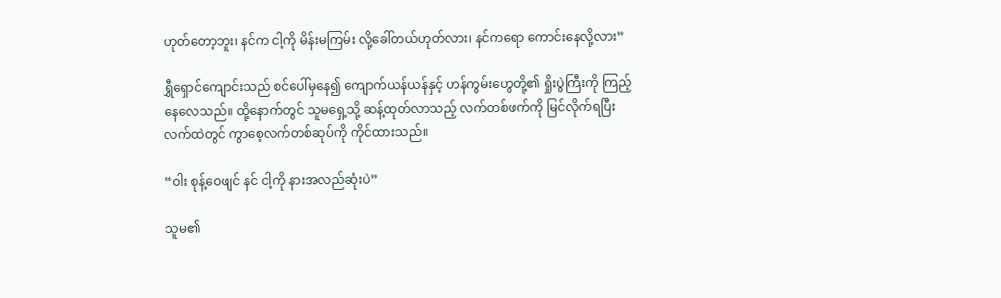ဟုတ်တော့ဘူး၊ နင်က ငါ့ကို မိန်းမကြမ်း လို့ခေါ်တယ်ဟုတ်လား၊ နင်ကရော ကောင်းနေလို့လား”

ရွှီရှောင်ကျောင်းသည် စင်ပေါ်မှနေ၍ ကျောက်ယန်ယန်နှင့် ဟန်ကွမ်းဟွေတို့၏ ရှိုးပွဲကြီးကို ကြည့်နေလေသည်။ ထို့နောက်တွင် သူမရှေ့သို့ ဆန့်ထုတ်လာသည့် လက်တစ်ဖက်ကို မြင်လိုက်ရပြီး လက်ထဲတွင် ကွာစေ့လက်တစ်ဆုပ်ကို ကိုင်ထားသည်။

“ဝါး စုန့်ဝေဖျင် နင် ငါ့ကို နားအလည်ဆုံးပဲ”

သူမ၏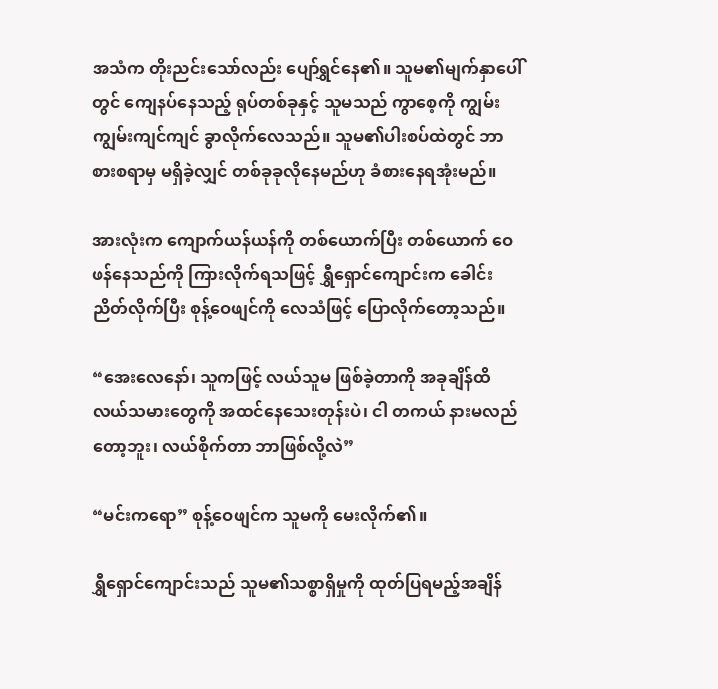အသံက တိုးညင်းသော်လည်း ပျော်ရွှင်နေ၏။ သူမ၏မျက်နှာပေါ်တွင် ကျေနပ်နေသည့် ရုပ်တစ်ခုနှင့် သူမသည် ကွာစေ့ကို ကျွမ်းကျွမ်းကျင်ကျင် ခွာလိုက်လေသည်။ သူမ၏ပါးစပ်ထဲတွင် ဘာစားစရာမှ မရှိခဲ့လျှင် တစ်ခုခုလိုနေမည်ဟု ခံစားနေရအုံးမည်။

အားလုံးက ကျောက်ယန်ယန်ကို တစ်ယောက်ပြီး တစ်ယောက် ဝေဖန်နေသည်ကို ကြားလိုက်ရသဖြင့် ရွှီရှောင်ကျောင်းက ခေါင်းညိတ်လိုက်ပြီး စုန့်ဝေဖျင်ကို လေသံဖြင့် ပြောလိုက်တော့သည်။

“အေးလေနော်၊ သူကဖြင့် လယ်သူမ ဖြစ်ခဲ့တာကို အခုချိန်ထိ လယ်သမားတွေကို အထင်နေသေးတုန်းပဲ၊ ငါ တကယ် နားမလည်တော့ဘူး၊ လယ်စိုက်တာ ဘာဖြစ်လို့လဲ”

“မင်းကရော” စုန့်ဝေဖျင်က သူမကို မေးလိုက်၏။

ရွှီရှောင်ကျောင်းသည် သူမ၏သစ္စာရှိမှုကို ထုတ်ပြရမည့်အချိန်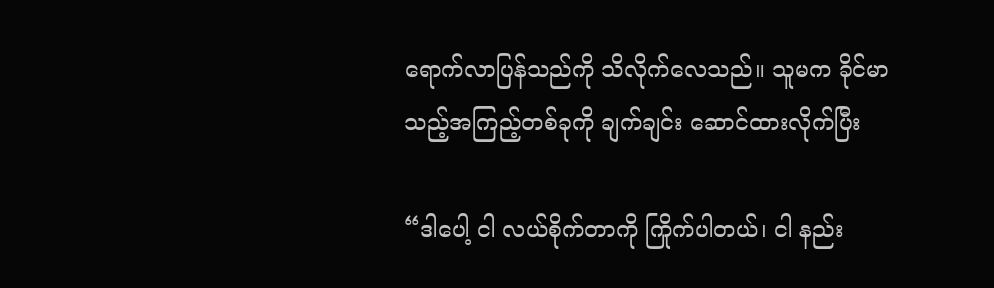ရောက်လာပြန်သည်ကို သိလိုက်လေသည်။ သူမက ခိုင်မာသည့်အကြည့်တစ်ခုကို ချက်ချင်း ဆောင်ထားလိုက်ပြီး

“ဒါပေါ့ ငါ လယ်စိုက်တာကို ကြိုက်ပါတယ်၊ ငါ နည်း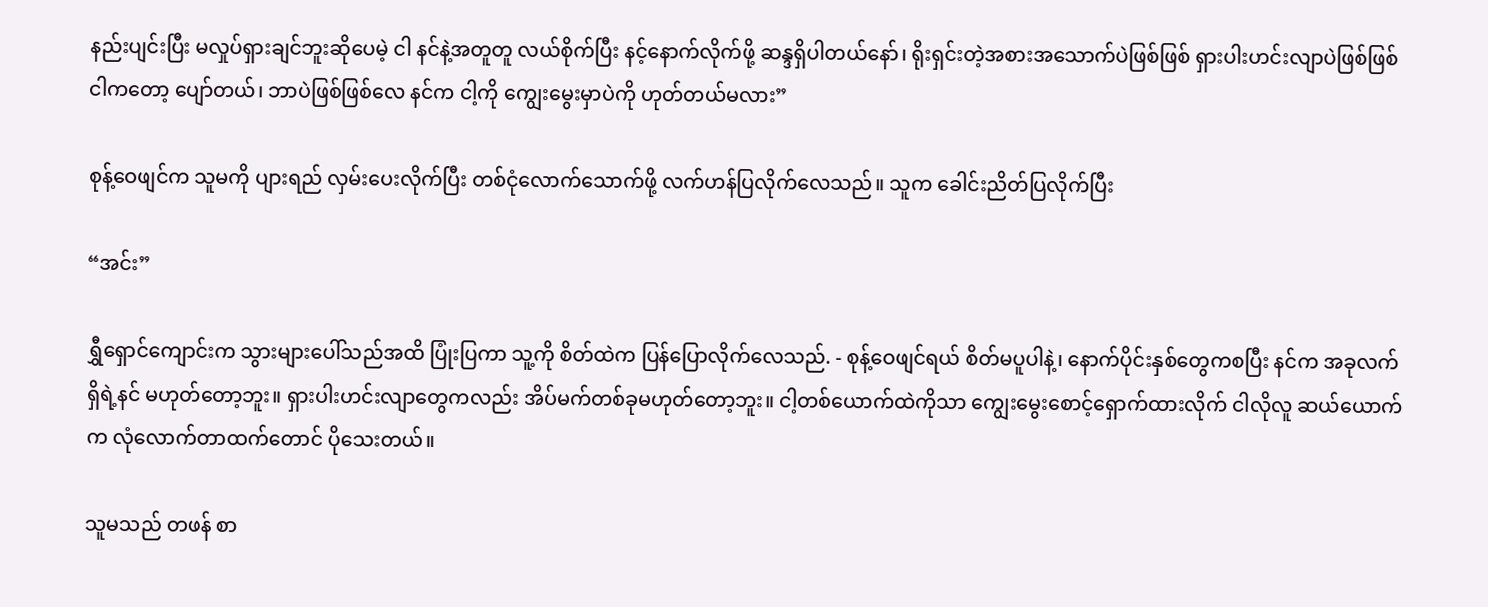နည်းပျင်းပြီး မလှုပ်ရှားချင်ဘူးဆိုပေမဲ့ ငါ နင်နဲ့အတူတူ လယ်စိုက်ပြီး နင့်နောက်လိုက်ဖို့ ဆန္ဒရှိပါတယ်နော်၊ ရိုးရှင်းတဲ့အစားအသောက်ပဲဖြစ်ဖြစ် ရှားပါးဟင်းလျာပဲဖြစ်ဖြစ် ငါကတော့ ပျော်တယ်၊ ဘာပဲဖြစ်ဖြစ်လေ နင်က ငါ့ကို ကျွေးမွေးမှာပဲကို ဟုတ်တယ်မလား”

စုန့်ဝေဖျင်က သူမကို ပျားရည် လှမ်းပေးလိုက်ပြီး တစ်ငုံလောက်သောက်ဖို့ လက်ဟန်ပြလိုက်လေသည်။ သူက ခေါင်းညိတ်ပြလိုက်ပြီး

“အင်း”

ရွှီရှောင်ကျောင်းက သွားများပေါ်သည်အထိ ပြုံးပြကာ သူ့ကို စိတ်ထဲက ပြန်ပြောလိုက်လေသည်. - စုန့်ဝေဖျင်ရယ် စိတ်မပူပါနဲ့၊ နောက်ပိုင်းနှစ်တွေကစပြီး နင်က အခုလက်ရှိရဲ့နင် မဟုတ်တော့ဘူး။ ရှားပါးဟင်းလျာတွေကလည်း အိပ်မက်တစ်ခုမဟုတ်တော့ဘူး။ ငါ့တစ်ယောက်ထဲကိုသာ ကျွေးမွေးစောင့်ရှောက်ထားလိုက် ငါလိုလူ ဆယ်ယောက်က လုံလောက်တာထက်တောင် ပိုသေးတယ်။

သူမသည် တဖန် စာ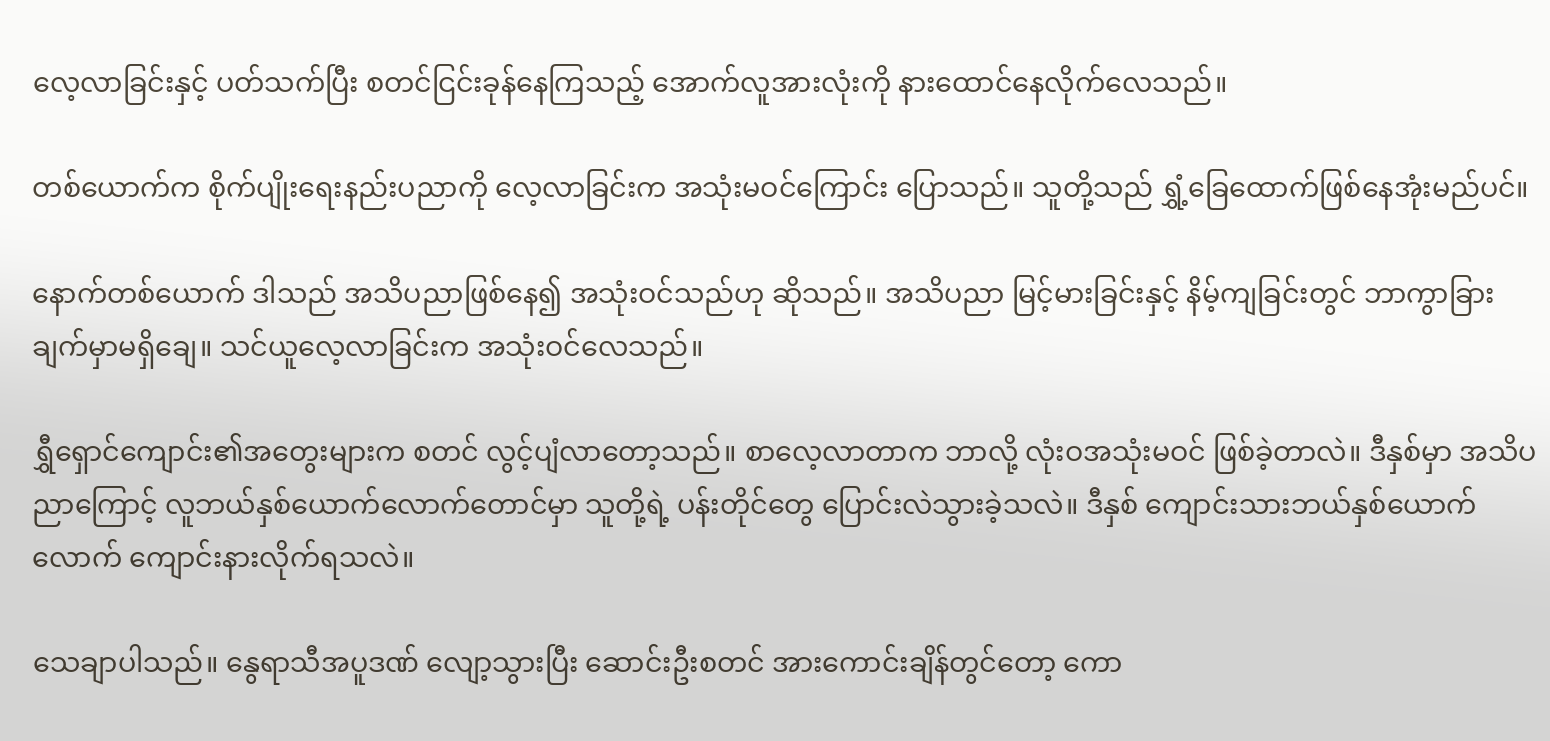လေ့လာခြင်းနှင့် ပတ်သက်ပြီး စတင်ငြင်းခုန်နေကြသည့် အောက်လူအားလုံးကို နားထောင်နေလိုက်လေသည်။

တစ်ယောက်က စိုက်ပျိုးရေးနည်းပညာကို လေ့လာခြင်းက အသုံးမဝင်ကြောင်း ပြောသည်။ သူတို့သည် ရွှံ့ခြေထောက်ဖြစ်နေအုံးမည်ပင်။

နောက်တစ်ယောက် ဒါသည် အသိပညာဖြစ်နေ၍ အသုံးဝင်သည်ဟု ဆိုသည်။ အသိပညာ မြင့်မားခြင်းနှင့် နိမ့်ကျခြင်းတွင် ဘာကွာခြားချက်မှာမရှိချေ။ သင်ယူလေ့လာခြင်းက အသုံးဝင်လေသည်။

ရွှီရှောင်ကျောင်း၏အတွေးများက စတင် လွင့်ပျံလာတော့သည်။ စာလေ့လာတာက ဘာလို့ လုံးဝအသုံးမဝင် ဖြစ်ခဲ့တာလဲ။ ဒီနှစ်မှာ အသိပညာကြောင့် လူဘယ်နှစ်ယောက်လောက်တောင်မှာ သူတို့ရဲ့ ပန်းတိုင်တွေ ပြောင်းလဲသွားခဲ့သလဲ။ ဒီနှစ် ကျောင်းသားဘယ်နှစ်ယောက်လောက် ကျောင်းနားလိုက်ရသလဲ။

သေချာပါသည်။ နွေရာသီအပူဒဏ် လျော့သွားပြီး ဆောင်းဦးစတင် အားကောင်းချိန်တွင်တော့ ကော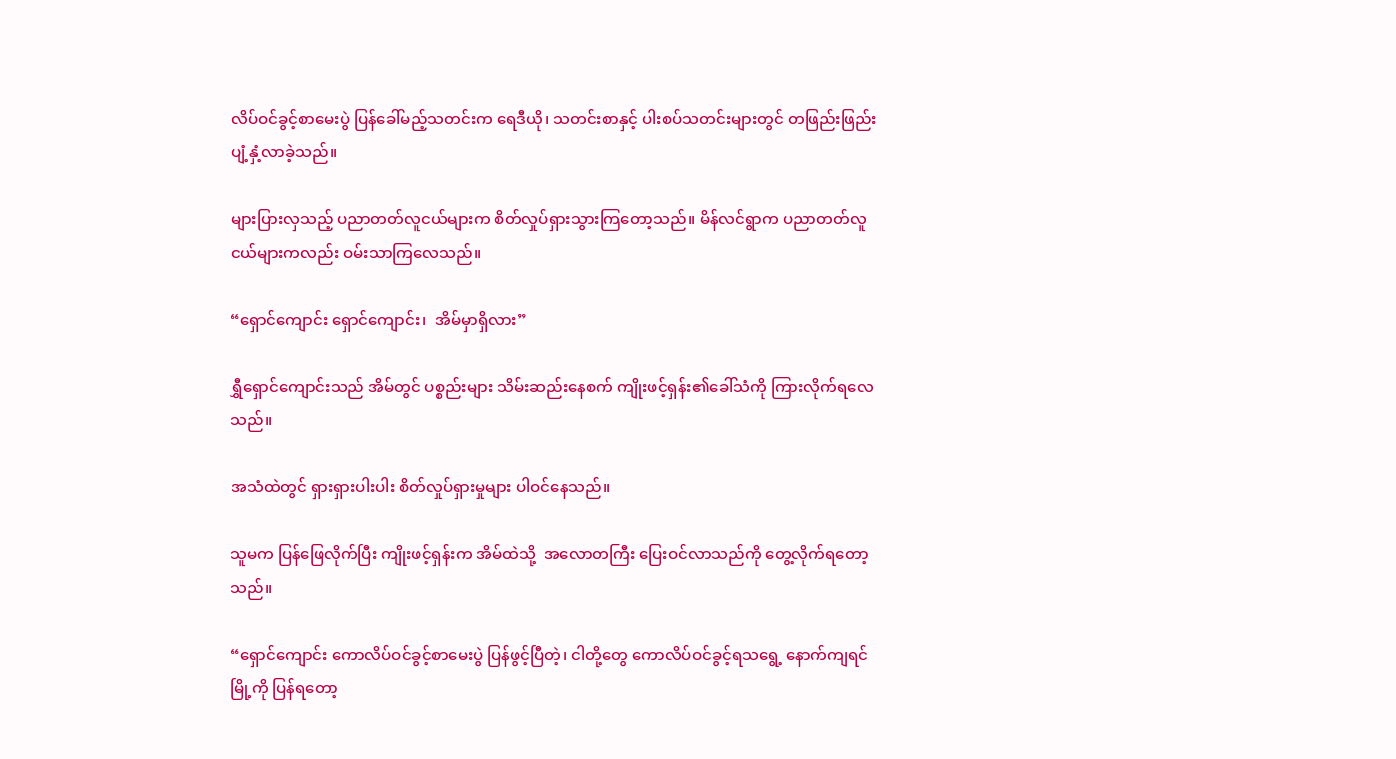လိပ်ဝင်ခွင့်စာမေးပွဲ ပြန်ခေါ်မည့်သတင်းက ရေဒီယို၊ သတင်းစာနှင့် ပါးစပ်သတင်းများတွင် တဖြည်းဖြည်း ပျံ့နှံ့လာခဲ့သည်။

များပြားလှသည့် ပညာတတ်လူငယ်များက စိတ်လှုပ်ရှားသွားကြတော့သည်။ မိန်လင်ရွာက ပညာတတ်လူငယ်များကလည်း ဝမ်းသာကြလေသည်။

“ရှောင်ကျောင်း ရှောင်ကျောင်း၊  အိမ်မှာရှိလား”

ရွှီရှောင်ကျောင်းသည် အိမ်တွင် ပစ္စည်းများ သိမ်းဆည်းနေစက် ကျိုးဖင့်ရှန်း၏ခေါ်သံကို ကြားလိုက်ရလေသည်။

အသံထဲတွင် ရှားရှားပါးပါး စိတ်လှုပ်ရှားမှုများ ပါဝင်နေသည်။

သူမက ပြန်ဖြေလိုက်ပြီး ကျိုးဖင့်ရှန်းက အိမ်ထဲသို့  အလောတကြီး ပြေးဝင်လာသည်ကို တွေ့လိုက်ရတော့သည်။

“ရှောင်ကျောင်း ကောလိပ်ဝင်ခွင့်စာမေးပွဲ ပြန်ဖွင့်ပြီတဲ့၊ ငါတို့တွေ ကောလိပ်ဝင်ခွင့်ရသရွေ့ နောက်ကျရင် မြို့ကို ပြန်ရတော့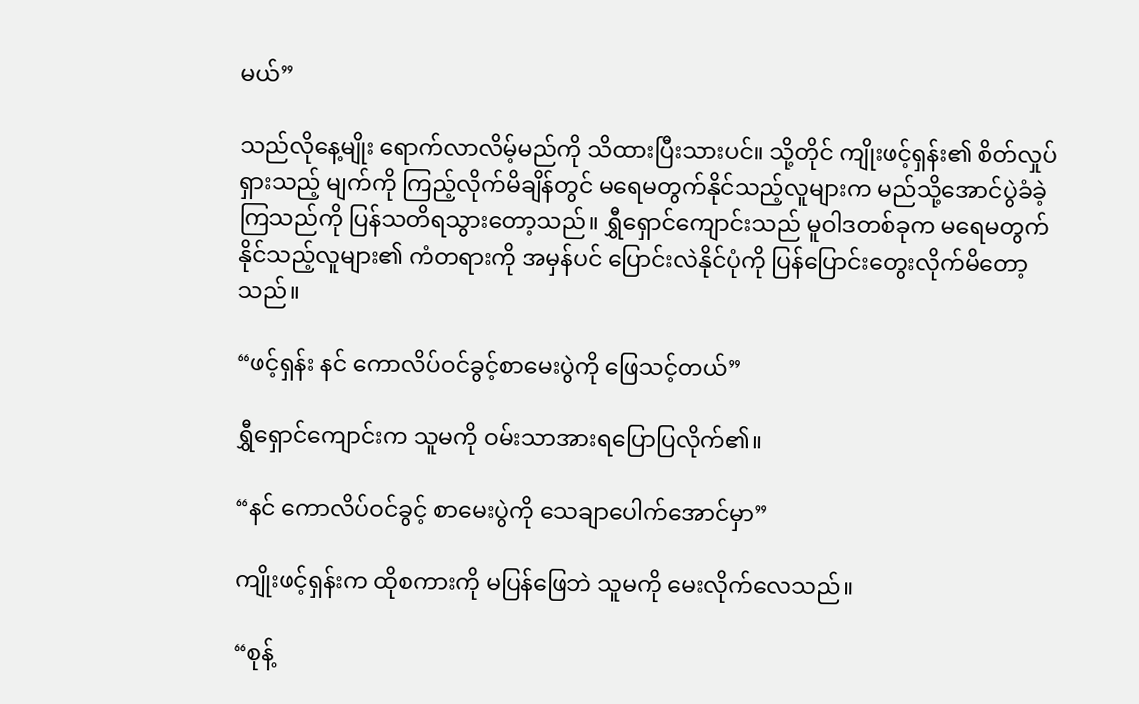မယ်”

သည်လိုနေ့မျိုး ရောက်လာလိမ့်မည်ကို သိထားပြီးသားပင်။ သို့တိုင် ကျိုးဖင့်ရှန်း၏ စိတ်လှုပ်ရှားသည့် မျက်ကို ကြည့်လိုက်မိချိန်တွင် မရေမတွက်နိုင်သည့်လူများက မည်သို့အောင်ပွဲခံခဲ့ကြသည်ကို ပြန်သတိရသွားတော့သည်။ ရွှီရှောင်ကျောင်းသည် မူဝါဒတစ်ခုက မရေမတွက်နိုင်သည့်လူများ၏ ကံတရားကို အမှန်ပင် ပြောင်းလဲနိုင်ပုံကို ပြန်ပြောင်းတွေးလိုက်မိတော့သည်။

“ဖင့်ရှန်း နင် ကောလိပ်ဝင်ခွင့်စာမေးပွဲကို ဖြေသင့်တယ်”

ရွှီရှောင်ကျောင်းက သူမကို ဝမ်းသာအားရပြောပြလိုက်၏။

“နင် ကောလိပ်ဝင်ခွင့် စာမေးပွဲကို သေချာပေါက်အောင်မှာ”

ကျိုးဖင့်ရှန်းက ထိုစကားကို မပြန်ဖြေဘဲ သူမကို မေးလိုက်လေသည်။

“စုန့်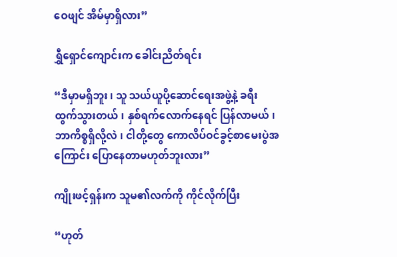ဝေဖျင် အိမ်မှာရှိလား”

ရွှီရှောင်ကျောင်းက ခေါင်းညိတ်ရင်း

“ဒီမှာမရှိဘူး၊ သူ သယ်ယူပို့ဆောင်ရေးအဖွဲ့နဲ့ ခရီးထွက်သွားတယ်၊ နှစ်ရက်လောက်နေရင် ပြန်လာမယ်၊ ဘာကိစ္စရှိလို့လဲ၊ ငါတို့တွေ ကောလိပ်ဝင်ခွင့်စာမေးပွဲအကြောင်း ပြောနေတာမဟုတ်ဘူးလား”

ကျိုးဖင့်ရှန်းက သူမ၏လက်ကို ကိုင်လိုက်ပြီး

“ဟုတ်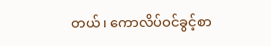တယ်၊ ကောလိပ်ဝင်ခွင့်စာ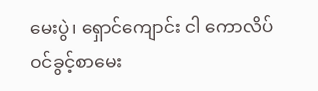မေးပွဲ၊ ရှောင်ကျောင်း ငါ ကောလိပ်ဝင်ခွင့်စာမေး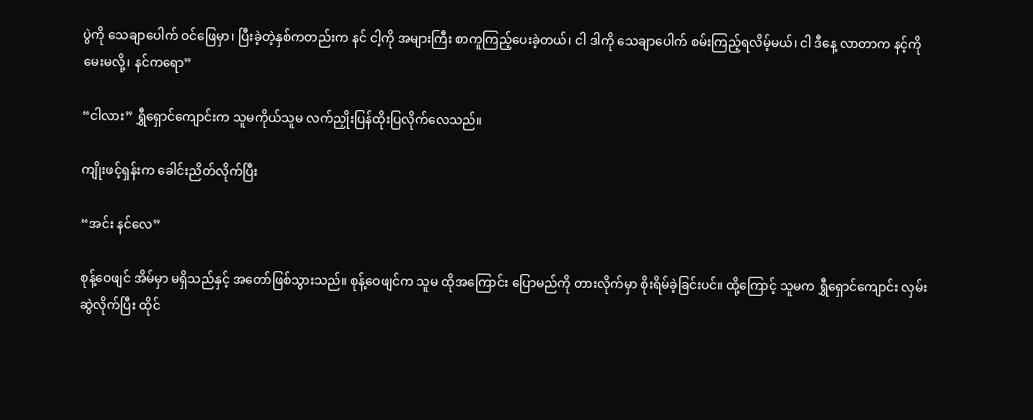ပွဲကို သေချာပေါက် ဝင်ဖြေမှာ၊ ပြီးခဲ့တဲ့နှစ်ကတည်းက နင် ငါ့ကို အများကြီး စာကူကြည့်ပေးခဲ့တယ်၊ ငါ ဒါကို သေချာပေါက် စမ်းကြည့်ရလိမ့်မယ်၊ ငါ ဒီနေ့ လာတာက နင့်ကို မေးမလို့၊ နင်ကရော”

“ငါလား” ရွှီရှောင်ကျောင်းက သူမကိုယ်သူမ လက်ညှိုးပြန်ထိုးပြလိုက်လေသည်။

ကျိုးဖင့်ရှန်းက ခေါင်းညိတ်လိုက်ပြီး

“အင်း နင်လေ”

စုန့်ဝေဖျင် အိမ်မှာ မရှိသည်နှင့် အတော်ဖြစ်သွားသည်။ စုန့်ဝေဖျင်က သူမ ထိုအကြောင်း ပြောမည်ကို တားလိုက်မှာ စိုးရိမ်ခဲ့ခြင်းပင်။ ထို့ကြောင့် သူမက ရွှီရှောင်ကျောင်း လှမ်းဆွဲလိုက်ပြီး ထိုင်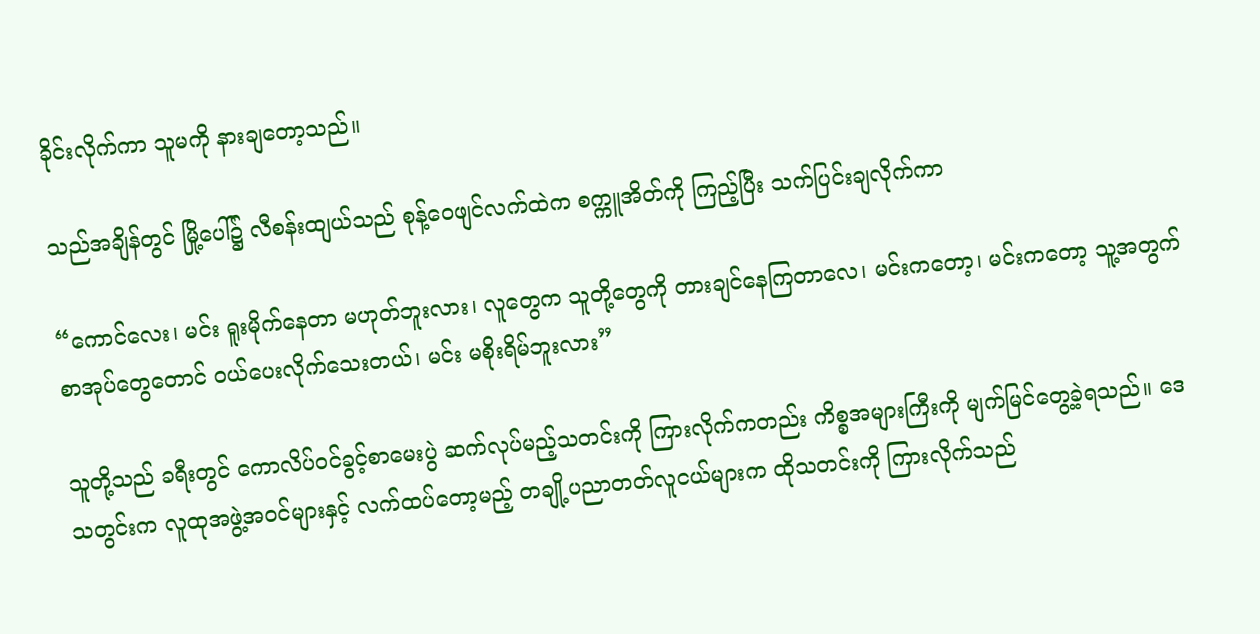ခိုင်းလိုက်ကာ သူမကို နားချတော့သည်။

သည်အချိန်တွင် မြို့ပေါ်၌ လီစန်းထျယ်သည် စုန့်ဝေဖျင်လက်ထဲက စက္ကူအိတ်ကို ကြည့်ပြီး သက်ပြင်းချလိုက်ကာ

“ကောင်လေး၊ မင်း ရူးမိုက်နေတာ မဟုတ်ဘူးလား၊ လူတွေက သူတို့တွေကို တားချင်နေကြတာလေ၊ မင်းကတော့၊ မင်းကတော့ သူ့အတွက် စာအုပ်တွေတောင် ဝယ်ပေးလိုက်သေးတယ်၊ မင်း မစိုးရိမ်ဘူးလား”

သူတို့သည် ခရီးတွင် ကောလိပ်ဝင်ခွင့်စာမေးပွဲ ဆက်လုပ်မည့်သတင်းကို ကြားလိုက်ကတည်း ကိစ္စအများကြီးကို မျက်မြင်တွေ့ခဲ့ရသည်။ ဒေသတွင်းက လူထုအဖွဲ့အဝင်များနှင့် လက်ထပ်တော့မည့် တချို့ပညာတတ်လူငယ်များက ထိုသတင်းကို ကြားလိုက်သည်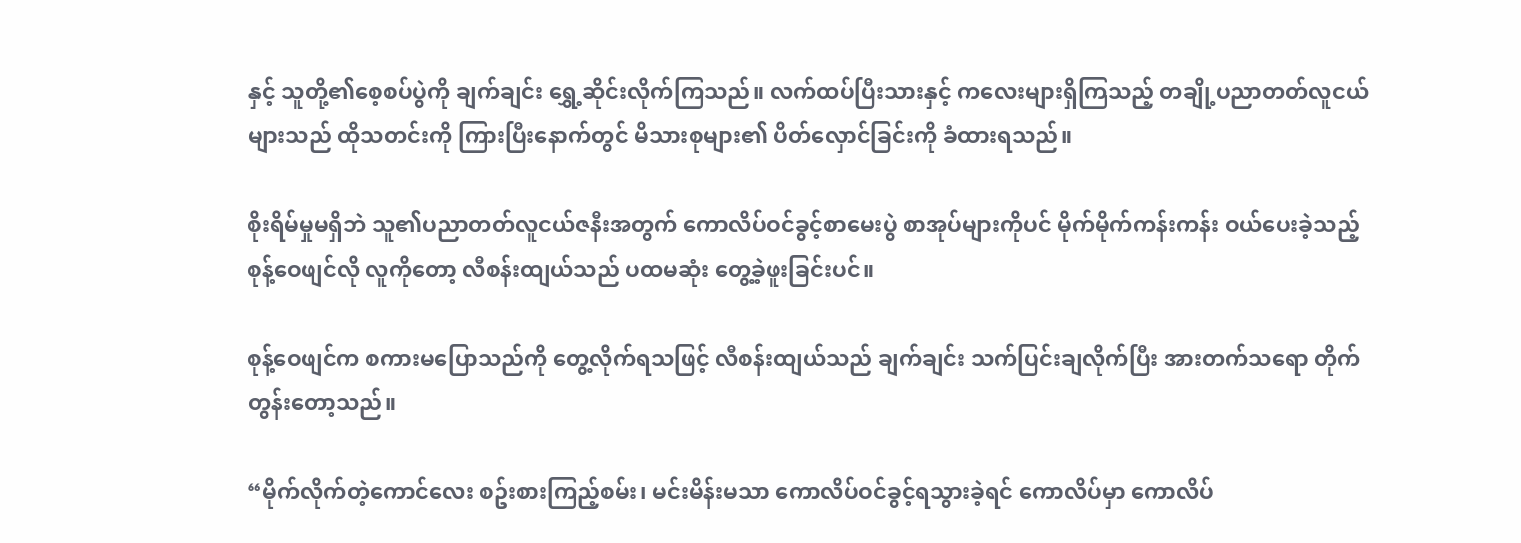နှင့် သူတို့၏စေ့စပ်ပွဲကို ချက်ချင်း ရွှေ့ဆိုင်းလိုက်ကြသည်။ လက်ထပ်ပြီးသားနှင့် ကလေးများရှိကြသည့် တချို့ပညာတတ်လူငယ်များသည် ထိုသတင်းကို ကြားပြီးနောက်တွင် မိသားစုများ၏ ပိတ်လှောင်ခြင်းကို ခံထားရသည်။

စိုးရိမ်မှုမရှိဘဲ သူ၏ပညာတတ်လူငယ်ဇနီးအတွက် ကောလိပ်ဝင်ခွင့်စာမေးပွဲ စာအုပ်များကိုပင် မိုက်မိုက်ကန်းကန်း ဝယ်ပေးခဲ့သည့် စုန့်ဝေဖျင်လို လူကိုတော့ လီစန်းထျယ်သည် ပထမဆုံး တွေ့ခဲ့ဖူးခြင်းပင်။

စုန့်ဝေဖျင်က စကားမပြောသည်ကို တွေ့လိုက်ရသဖြင့် လီစန်းထျယ်သည် ချက်ချင်း သက်ပြင်းချလိုက်ပြီး အားတက်သရော တိုက်တွန်းတော့သည်။

“မိုက်လိုက်တဲ့ကောင်လေး စဥ်းစားကြည့်စမ်း၊ မင်းမိန်းမသာ ကောလိပ်ဝင်ခွင့်ရသွားခဲ့ရင် ကောလိပ်မှာ ကောလိပ်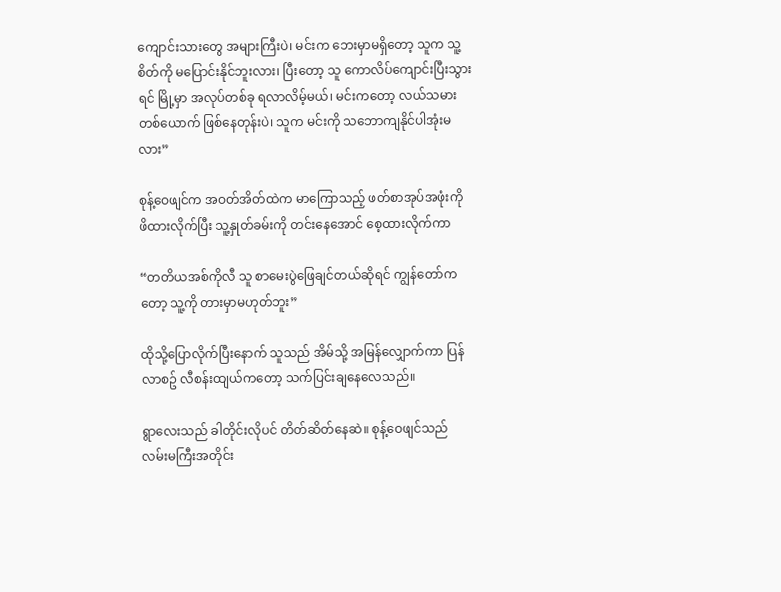ကျောင်းသားတွေ အများကြီးပဲ၊ မင်းက ဘေးမှာမရှိတော့ သူက သူ့စိတ်ကို မပြောင်းနိုင်ဘူးလား၊ ပြီးတော့ သူ ကောလိပ်ကျောင်းပြီးသွားရင် မြို့မှာ အလုပ်တစ်ခု ရလာလိမ့်မယ်၊ မင်းကတော့ လယ်သမားတစ်ယောက် ဖြစ်နေတုန်းပဲ၊ သူက မင်းကို သဘောကျနိုင်ပါအုံးမလား”

စုန့်ဝေဖျင်က အဝတ်အိတ်ထဲက မာကြောသည့် ဖတ်စာအုပ်အဖုံးကို ဖိထားလိုက်ပြီး သူ့နှုတ်ခမ်းကို တင်းနေအောင် စေ့ထားလိုက်ကာ

“တတိယအစ်ကိုလီ သူ စာမေးပွဲဖြေချင်တယ်ဆိုရင် ကျွန်တော်ကတော့ သူ့ကို တားမှာမဟုတ်ဘူး”

ထိုသို့ပြောလိုက်ပြီးနောက် သူသည် အိမ်သို့ အမြန်လျှောက်ကာ ပြန်လာစဥ် လီစန်းထျယ်ကတော့ သက်ပြင်းချနေလေသည်။

ရွာလေးသည် ခါတိုင်းလိုပင် တိတ်ဆိတ်နေဆဲ။ စုန့်ဝေဖျင်သည် လမ်းမကြီးအတိုင်း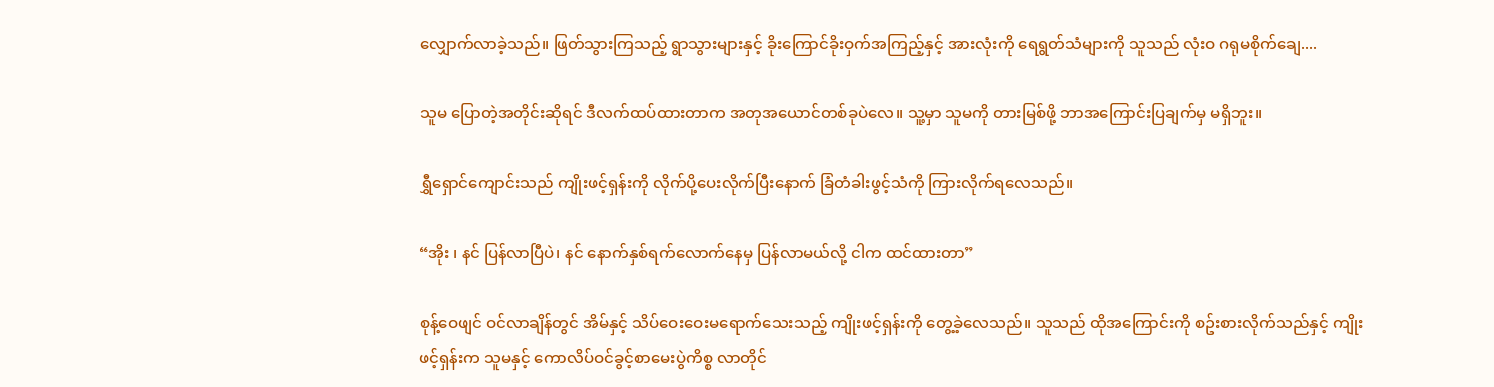လျှောက်လာခဲ့သည်။ ဖြတ်သွားကြသည့် ရွာသွားများနှင့် ခိုးကြောင်ခိုးဝှက်အကြည့်နှင့် အားလုံးကို ရေရွတ်သံများကို သူသည် လုံးဝ ဂရုမစိုက်ချေ....

သူမ ပြောတဲ့အတိုင်းဆိုရင် ဒီလက်ထပ်ထားတာက အတုအယောင်တစ်ခုပဲလေ။ သူ့မှာ သူမကို တားမြစ်ဖို့ ဘာအကြောင်းပြချက်မှ မရှိဘူး။

ရွှီရှောင်ကျောင်းသည် ကျိုးဖင့်ရှန်းကို လိုက်ပို့ပေးလိုက်ပြီးနောက် ခြံတံခါးဖွင့်သံကို ကြားလိုက်ရလေသည်။

“အိုး ၊ နင် ပြန်လာပြီပဲ၊ နင် နောက်နှစ်ရက်လောက်နေမှ ပြန်လာမယ်လို့ ငါက ထင်ထားတာ”

စုန့်ဝေဖျင် ဝင်လာချိန်တွင် အိမ်နှင့် သိပ်ဝေးဝေးမရောက်သေးသည့် ကျိုးဖင့်ရှန်းကို တွေ့ခဲ့လေသည်။ သူသည် ထိုအကြောင်းကို စဥ်းစားလိုက်သည်နှင့် ကျိုးဖင့်ရှန်းက သူမနှင့် ကောလိပ်ဝင်ခွင့်စာမေးပွဲကိစ္စ လာတိုင်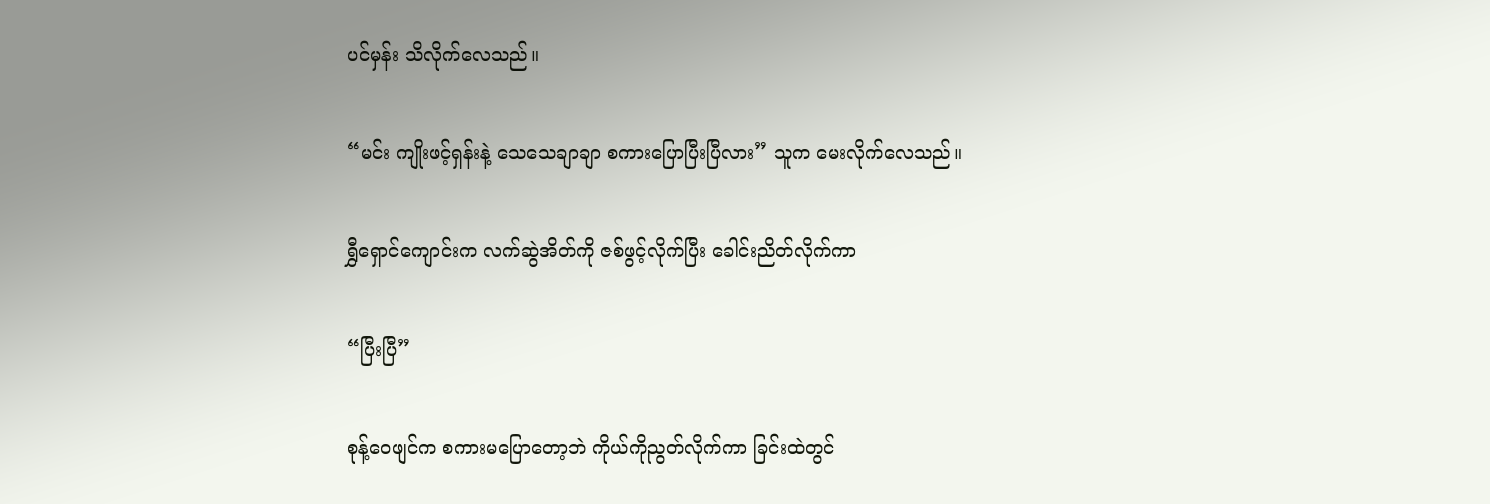ပင်မှန်း သိလိုက်လေသည်။

“မင်း ကျိုးဖင့်ရှန်းနဲ့ သေသေချာချာ စကားပြောပြီးပြီလား” သူက မေးလိုက်လေသည်။

ရွှီရှောင်ကျောင်းက လက်ဆွဲအိတ်ကို ဇစ်ဖွင့်လိုက်ပြီး ခေါင်းညိတ်လိုက်ကာ

“ပြီးပြီ”

စုန့်ဝေဖျင်က စကားမပြောတော့ဘဲ ကိုယ်ကိုညွတ်လိုက်ကာ ခြင်းထဲတွင်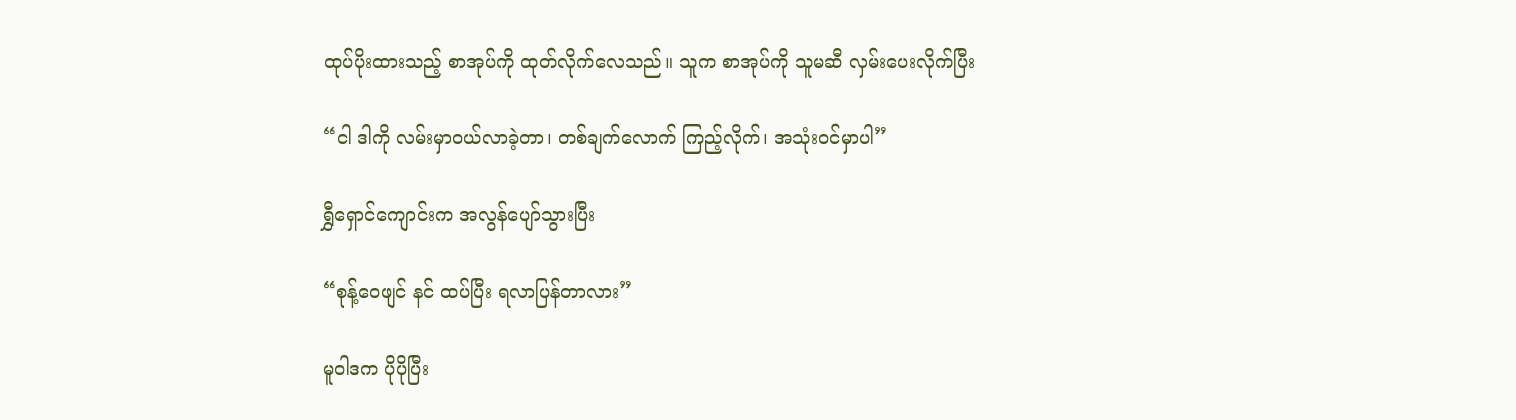ထုပ်ပိုးထားသည့် စာအုပ်ကို ထုတ်လိုက်လေသည်။ သူက စာအုပ်ကို သူမဆီ လှမ်းပေးလိုက်ပြီး

“ငါ ဒါကို လမ်းမှာဝယ်လာခဲ့တာ၊ တစ်ချက်လောက် ကြည့်လိုက်၊ အသုံးဝင်မှာပါ”

ရွှီရှောင်ကျောင်းက အလွန်ပျော်သွားပြီး

“စုန့်ဝေဖျင် နင် ထပ်ပြီး ရလာပြန်တာလား”

မူဝါဒက ပိုပိုပြီး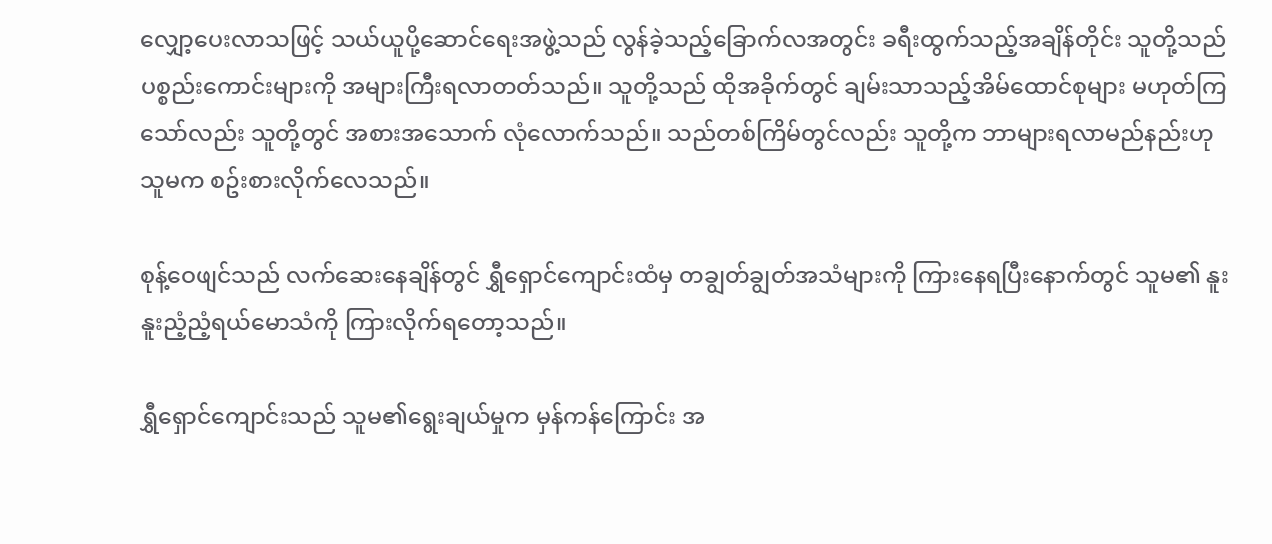လျှော့ပေးလာသဖြင့် သယ်ယူပို့ဆောင်ရေးအဖွဲ့သည် လွန်ခဲ့သည့်ခြောက်လအတွင်း ခရီးထွက်သည့်အချိန်တိုင်း သူတို့သည် ပစ္စည်းကောင်းများကို အများကြီးရလာတတ်သည်။ သူတို့သည် ထိုအခိုက်တွင် ချမ်းသာသည့်အိမ်ထောင်စုများ မဟုတ်ကြသော်လည်း သူတို့တွင် အစားအသောက် လုံလောက်သည်။ သည်တစ်ကြိမ်တွင်လည်း သူတို့က ဘာများရလာမည်နည်းဟု သူမက စဥ်းစားလိုက်လေသည်။

စုန့်ဝေဖျင်သည် လက်ဆေးနေချိန်တွင် ရွှီရှောင်ကျောင်းထံမှ တချွတ်ချွတ်အသံများကို ကြားနေရပြီးနောက်တွင် သူမ၏ နူးနူးညံ့ညံ့ရယ်မောသံကို ကြားလိုက်ရတော့သည်။

ရွှီရှောင်ကျောင်းသည် သူမ၏ရွေးချယ်မှုက မှန်ကန်ကြောင်း အ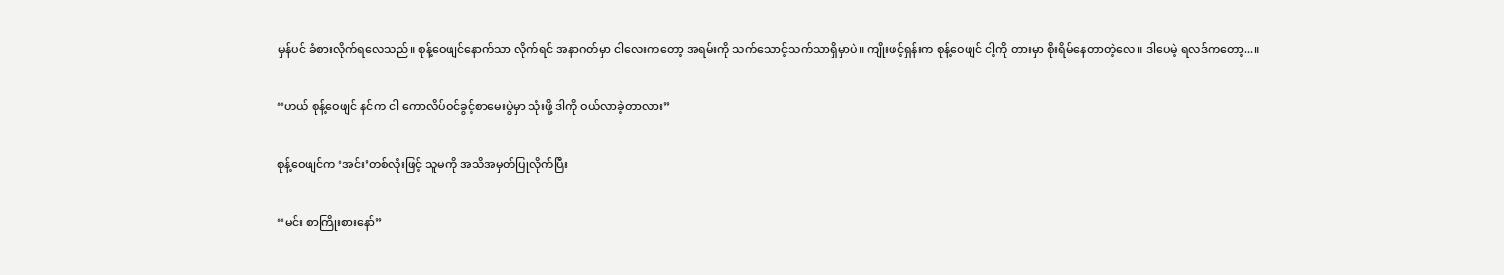မှန်ပင် ခံစားလိုက်ရလေသည်။ စုန့်ဝေဖျင်နောက်သာ လိုက်ရင် အနာဂတ်မှာ ငါလေးကတော့ အရမ်းကို သက်သောင့်သက်သာရှိမှာပဲ။ ကျိုးဖင့်ရှန်းက စုန့်ဝေဖျင် ငါ့ကို တားမှာ စိုးရိမ်နေတာတဲ့လေ။ ဒါပေမဲ့ ရလဒ်ကတော့...။

“ဟယ် စုန့်ဝေဖျင် နင်က ငါ ကောလိပ်ဝင်ခွင့်စာမေးပွဲမှာ သုံးဖို့ ဒါကို ဝယ်လာခဲ့တာလား”

စုန့်ဝေဖျင်က ‘အင်း’တစ်လုံးဖြင့် သူမကို အသိအမှတ်ပြုလိုက်ပြီး

“မင်း စာကြိုးစားနော်”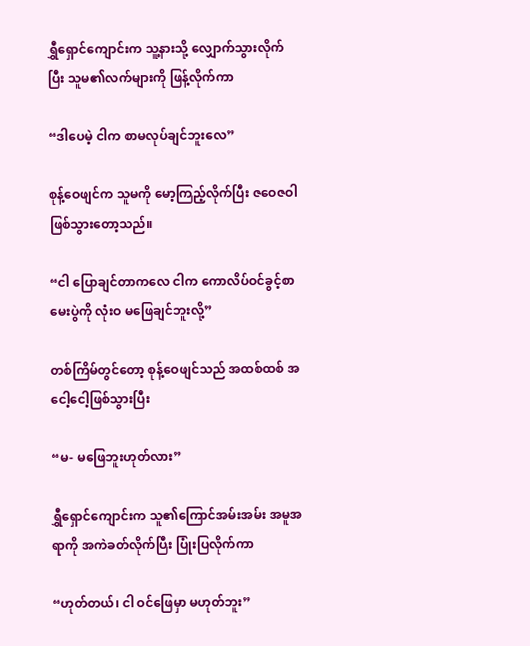ရွှီရှောင်ကျောင်းက သူ့နားသို့ လျှောက်သွားလိုက်ပြီး သူမ၏လက်များကို ဖြန့်လိုက်ကာ

“ဒါပေမဲ့ ငါက စာမလုပ်ချင်ဘူးလေ”

စုန့်ဝေဖျင်က သူမကို မော့ကြည့်လိုက်ပြီး ဇဝေဇဝါဖြစ်သွားတော့သည်။

“ငါ ပြောချင်တာကလေ ငါက ကောလိပ်ဝင်ခွင့်စာမေးပွဲကို လုံးဝ မဖြေချင်ဘူးလို့”

တစ်ကြိမ်တွင်တော့ စုန့်ဝေဖျင်သည် အထစ်ထစ် အငေါ့ငေါ့ဖြစ်သွားပြီး

“မ- မဖြေဘူးဟုတ်လား”

ရွှီရှောင်ကျောင်းက သူ၏ကြောင်အမ်းအမ်း အမူအရာကို အကဲခတ်လိုက်ပြီး ပြုံးပြလိုက်ကာ

“ဟုတ်တယ်၊ ငါ ဝင်ဖြေမှာ မဟုတ်ဘူး”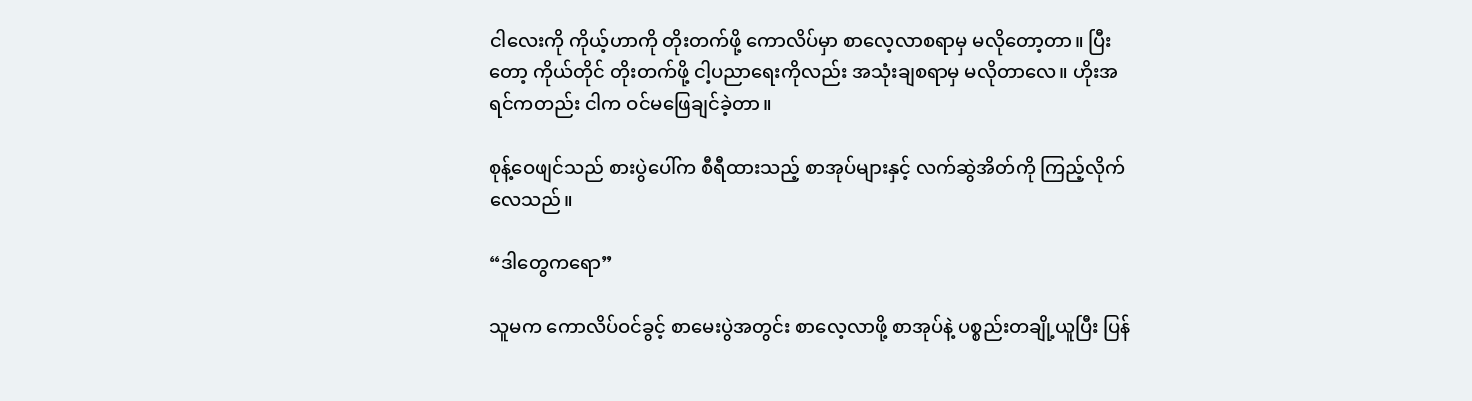ငါလေးကို ကိုယ့်ဟာကို တိုးတက်ဖို့ ကောလိပ်မှာ စာလေ့လာစရာမှ မလိုတော့တာ။ ပြီးတော့ ကိုယ်တိုင် တိုးတက်ဖို့ ငါ့ပညာရေးကိုလည်း အသုံးချစရာမှ မလိုတာလေ။ ဟိုးအရင်ကတည်း ငါက ဝင်မဖြေချင်ခဲ့တာ။

စုန့်ဝေဖျင်သည် စားပွဲပေါ်က စီရီထားသည့် စာအုပ်များနှင့် လက်ဆွဲအိတ်ကို ကြည့်လိုက်လေသည်။

“ဒါတွေကရော”

သူမက ကောလိပ်ဝင်ခွင့် စာမေးပွဲအတွင်း စာလေ့လာဖို့ စာအုပ်နဲ့ ပစ္စည်းတချို့ယူပြီး ပြန်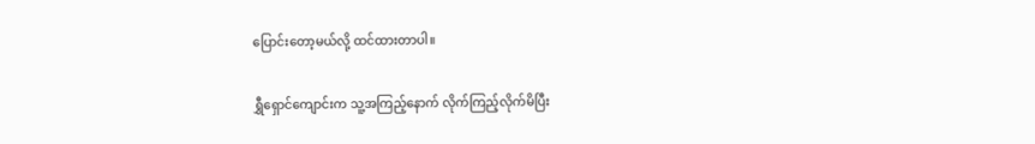ပြောင်းတော့မယ်လို့ ထင်ထားတာပါ။

ရွှီရှောင်ကျောင်းက သူ့အကြည့်နောက် လိုက်ကြည့်လိုက်မိပြီး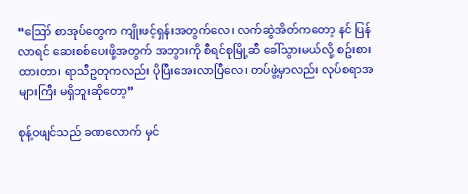“ဪ စာအုပ်တွေက ကျိုးဖင့်ရှန်းအတွက်လေ၊ လက်ဆွဲအိတ်ကတော့ နင် ပြန်လာရင် ဆေးစစ်ပေးဖို့အတွက် အဘွားကို စီရင်စုမြို့ဆီ ခေါ်သွားမယ်လို့ စဥ်းစားထားတာ၊ ရာသီဥတုကလည်း ပိုပြီးအေးလာပြီလေ၊ တပ်ဖွဲ့မှာလည်း လုပ်စရာအများကြီး မရှိဘူးဆိုတော့”

စုန့်ဝဖျင်သည် ခဏလောက် မှင်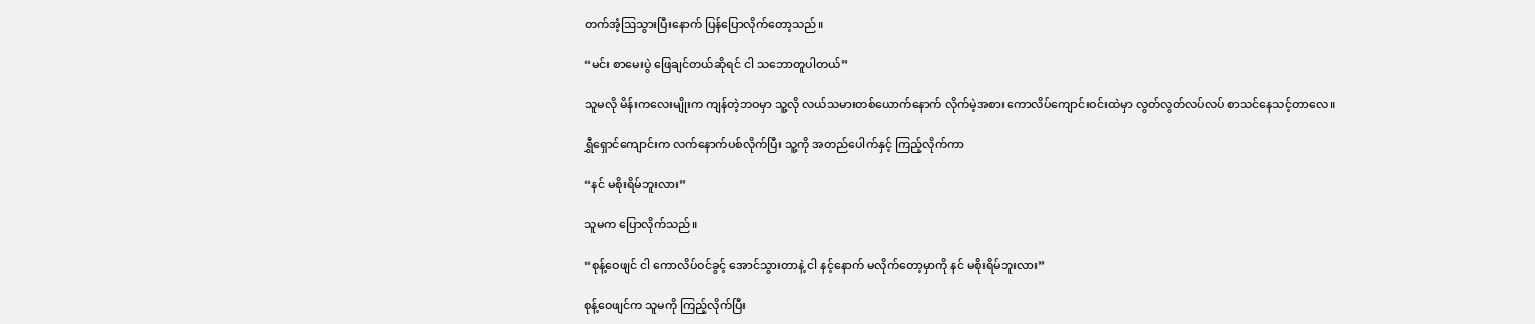တက်အံ့ဩသွားပြီးနောက် ပြန်ပြောလိုက်တော့သည်။

“မင်း စာမေးပွဲ ဖြေချင်တယ်ဆိုရင် ငါ သဘောတူပါတယ်”

သူမလို မိန်းကလေးမျိုးက ကျန်တဲ့ဘဝမှာ သူ့လို လယ်သမားတစ်ယောက်နောက် လိုက်မဲ့အစား ကောလိပ်ကျောင်းဝင်းထဲမှာ လွတ်လွတ်လပ်လပ် စာသင်နေသင့်တာလေ။

ရွှီရှောင်ကျောင်းက လက်နောက်ပစ်လိုက်ပြီး သူ့ကို အတည်ပေါက်နှင့် ကြည့်လိုက်ကာ

“နင် မစိုးရိမ်ဘူးလား”

သူမက ပြောလိုက်သည်။

“စုန့်ဝေဖျင် ငါ ကောလိပ်ဝင်ခွင့် အောင်သွားတာနဲ့ ငါ နင့်နောက် မလိုက်တော့မှာကို နင် မစိုးရိမ်ဘူးလား”

စုန့်ဝေဖျင်က သူမကို ကြည့်လိုက်ပြီး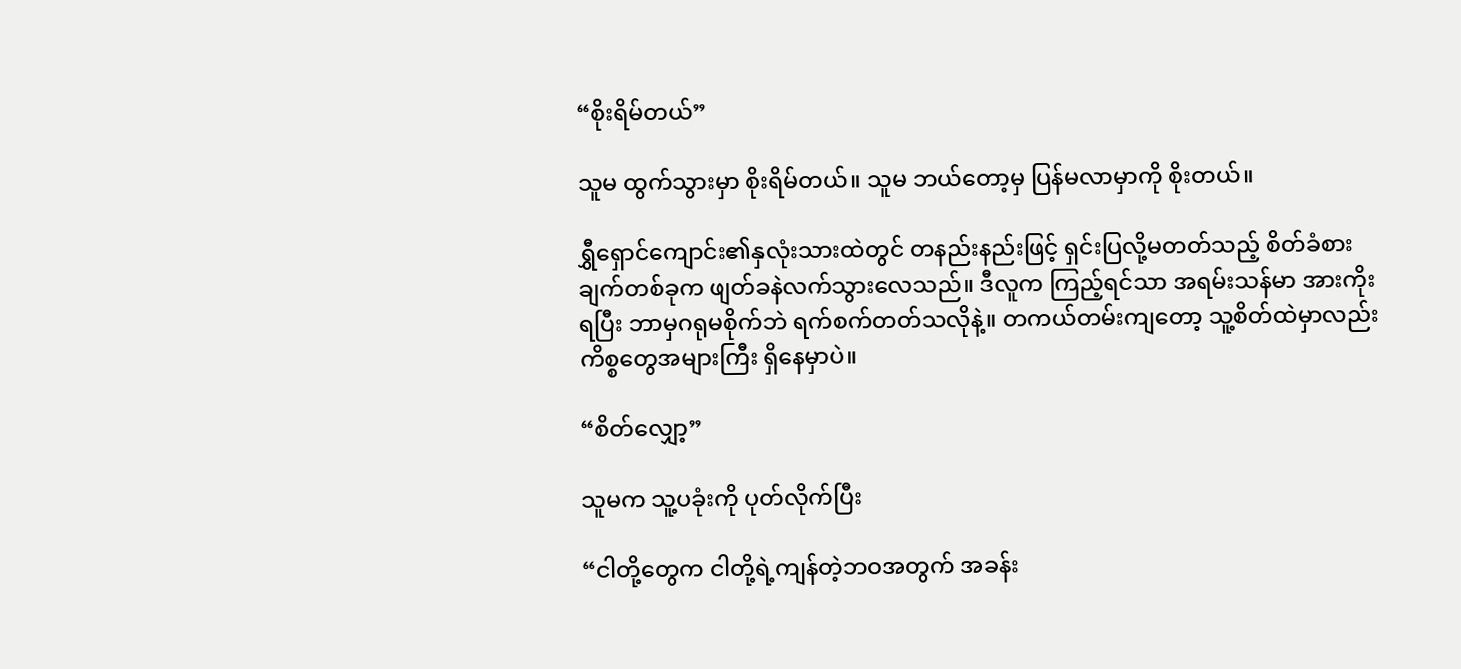“စိုးရိမ်တယ်”

သူမ ထွက်သွားမှာ စိုးရိမ်တယ်။ သူမ ဘယ်တော့မှ ပြန်မလာမှာကို စိုးတယ်။

ရွှီရှောင်ကျောင်း၏နှလုံးသားထဲတွင် တနည်းနည်းဖြင့် ရှင်းပြလို့မတတ်သည့် စိတ်ခံစားချက်တစ်ခုက ဖျတ်ခနဲလက်သွားလေသည်။ ဒီလူက ကြည့်ရင်သာ အရမ်းသန်မာ အားကိုးရပြီး ဘာမှဂရုမစိုက်ဘဲ ရက်စက်တတ်သလိုနဲ့။ တကယ်တမ်းကျတော့ သူ့စိတ်ထဲမှာလည်း ကိစ္စတွေအများကြီး ရှိနေမှာပဲ။

“စိတ်လျှော့”

သူမက သူ့ပခုံးကို ပုတ်လိုက်ပြီး

“ငါတို့တွေက ငါတို့ရဲ့ကျန်တဲ့ဘဝအတွက် အခန်း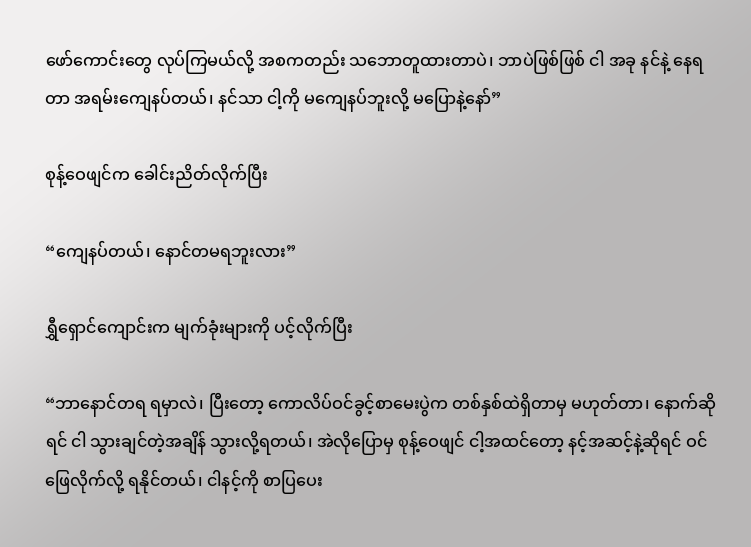ဖော်ကောင်းတွေ လုပ်ကြမယ်လို့ အစကတည်း သဘောတူထားတာပဲ၊ ဘာပဲဖြစ်ဖြစ် ငါ အခု နင်နဲ့ နေရတာ အရမ်းကျေနပ်တယ်၊ နင်သာ ငါ့ကို မကျေနပ်ဘူးလို့ မပြောနဲ့နော်”

စုန့်ဝေဖျင်က ခေါင်းညိတ်လိုက်ပြီး

“ကျေနပ်တယ်၊ နောင်တမရဘူးလား”

ရွှီရှောင်ကျောင်းက မျက်ခုံးများကို ပင့်လိုက်ပြီး

“ဘာနောင်တရ ရမှာလဲ၊ ပြီးတော့ ကောလိပ်ဝင်ခွင့်စာမေးပွဲက တစ်နှစ်ထဲရှိတာမှ မဟုတ်တာ၊ နောက်ဆိုရင် ငါ သွားချင်တဲ့အချိန် သွားလို့ရတယ်၊ အဲလိုပြောမှ စုန့်ဝေဖျင် ငါ့အထင်တော့ နင့်အဆင့်နဲ့ဆိုရင် ဝင်ဖြေလိုက်လို့ ရနိုင်တယ်၊ ငါနင့်ကို စာပြပေး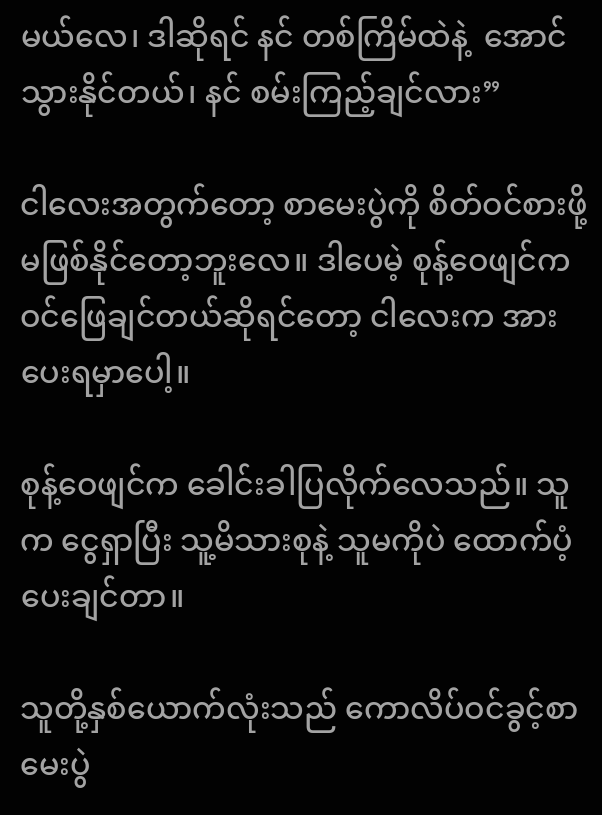မယ်လေ၊ ဒါဆိုရင် နင် တစ်ကြိမ်ထဲနဲ့  အောင်သွားနိုင်တယ်၊ နင် စမ်းကြည့်ချင်လား”

ငါလေးအတွက်တော့ စာမေးပွဲကို စိတ်ဝင်စားဖို့ မဖြစ်နိုင်တော့ဘူးလေ။ ဒါပေမဲ့ စုန့်ဝေဖျင်က ဝင်ဖြေချင်တယ်ဆိုရင်တော့ ငါလေးက အားပေးရမှာပေါ့။

စုန့်ဝေဖျင်က ခေါင်းခါပြလိုက်လေသည်။ သူက ငွေရှာပြီး သူ့မိသားစုနဲ့ သူမကိုပဲ ထောက်ပံ့ပေးချင်တာ။

သူတို့နှစ်ယောက်လုံးသည် ကောလိပ်ဝင်ခွင့်စာမေးပွဲ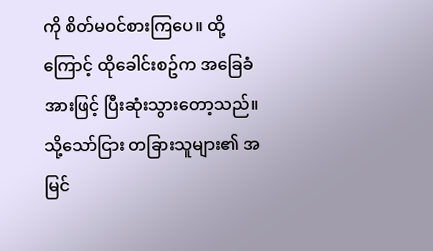ကို စိတ်မဝင်စားကြပေ။ ထို့ကြောင့် ထိုခေါင်းစဥ်က အခြေခံအားဖြင့် ပြီးဆုံးသွားတော့သည်။ သို့သော်ငြား တခြားသူများ၏ အမြင်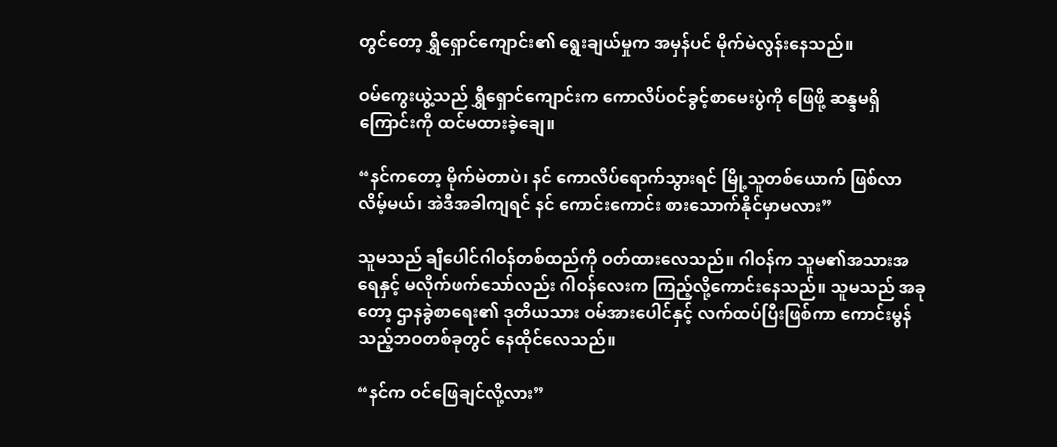တွင်တော့ ရွှီရှောင်ကျောင်း၏ ရွေးချယ်မှုက အမှန်ပင် မိုက်မဲလွန်းနေသည်။

ဝမ်ကွေးယွဲ့သည် ရွှီရှောင်ကျောင်းက ကောလိပ်ဝင်ခွင့်စာမေးပွဲကို ဖြေဖို့ ဆန္ဒမရှိကြောင်းကို ထင်မထားခဲ့ချေ။

“နင်ကတော့ မိုက်မဲတာပဲ၊ နင် ကောလိပ်ရောက်သွားရင် မြို့သူတစ်ယောက် ဖြစ်လာလိမ့်မယ်၊ အဲဒီအခါကျရင် နင် ကောင်းကောင်း စားသောက်နိုင်မှာမလား”

သူမသည် ချီပေါင်ဂါဝန်တစ်ထည်ကို ဝတ်ထားလေသည်။ ဂါဝန်က သူမ၏အသားအရေနှင့် မလိုက်ဖက်သော်လည်း ဂါဝန်လေးက ကြည့်လို့ကောင်းနေသည်။ သူမသည် အခုတော့ ဌာနခွဲစာရေး၏ ဒုတိယသား ဝမ်အားပေါင်နှင့် လက်ထပ်ပြီးဖြစ်ကာ ကောင်းမွန်သည့်ဘဝတစ်ခုတွင် နေထိုင်လေသည်။

“နင်က ဝင်ဖြေချင်လို့လား”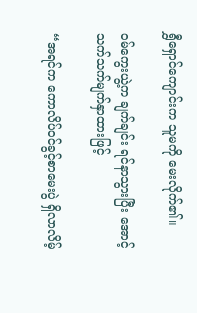ရွှီရှောင်ကျောင်းက သူမကို မေးလိုက်၏။

ဝမ်ကွေးယွဲ့က ချက်ချင်း ရင်နာသွားပြီး အောင့်သက်သက်မျက်နှာထားဖြင့်

“အရင်က ကောလိပ်ဝင်ခွင့်စာမေးပွဲ ရှိလာလိမ့်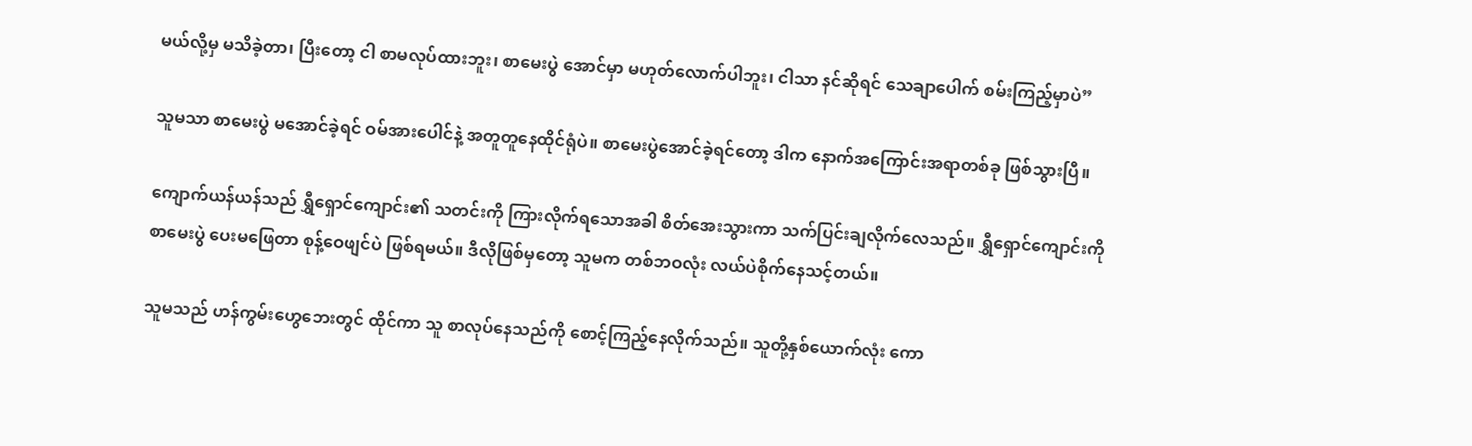မယ်လို့မှ မသိခဲ့တာ၊ ပြီးတော့ ငါ စာမလုပ်ထားဘူး၊ စာမေးပွဲ အောင်မှာ မဟုတ်လောက်ပါဘူး၊ ငါသာ နင်ဆိုရင် သေချာပေါက် စမ်းကြည့်မှာပဲ”

သူမသာ စာမေးပွဲ မအောင်ခဲ့ရင် ဝမ်အားပေါင်နဲ့ အတူတူနေထိုင်ရုံပဲ။ စာမေးပွဲအောင်ခဲ့ရင်တော့ ဒါက နောက်အကြောင်းအရာတစ်ခု ဖြစ်သွားပြီ။

ကျောက်ယန်ယန်သည် ရွှီရှောင်ကျောင်း၏ သတင်းကို ကြားလိုက်ရသောအခါ စိတ်အေးသွားကာ သက်ပြင်းချလိုက်လေသည်။ ရွှီရှောင်ကျောင်းကို စာမေးပွဲ ပေးမဖြေတာ စုန့်ဝေဖျင်ပဲ ဖြစ်ရမယ်။ ဒီလိုဖြစ်မှတော့ သူမက တစ်ဘဝလုံး လယ်ပဲစိုက်နေသင့်တယ်။

သူမသည် ဟန်ကွမ်းဟွေဘေးတွင် ထိုင်ကာ သူ စာလုပ်နေသည်ကို စောင့်ကြည့်နေလိုက်သည်။ သူတို့နှစ်ယောက်လုံး ကော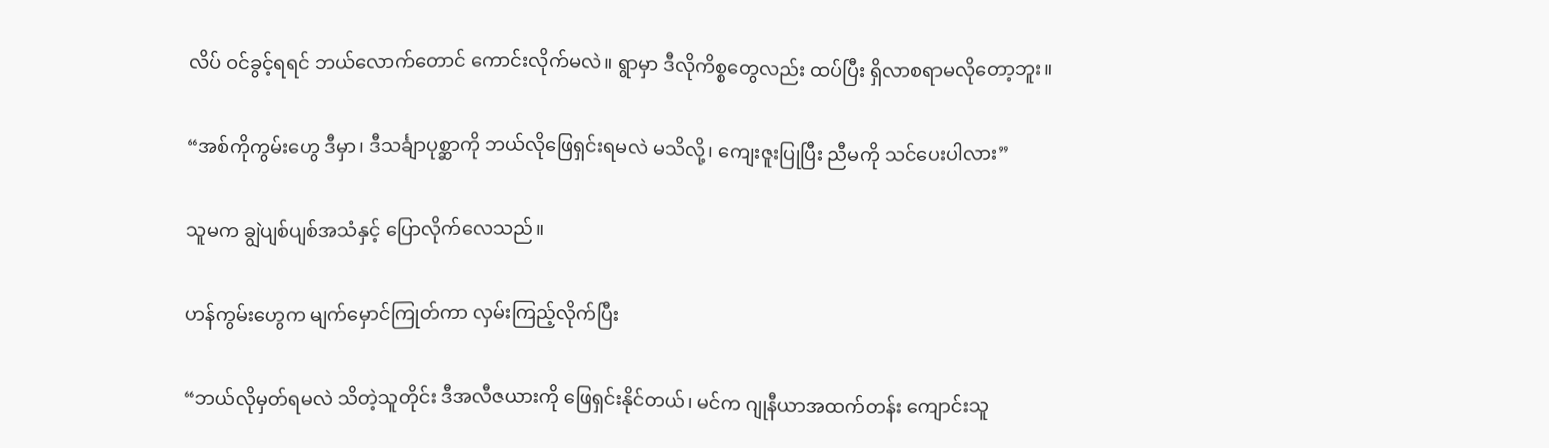လိပ် ဝင်ခွင့်ရရင် ဘယ်လောက်တောင် ကောင်းလိုက်မလဲ။ ရွာမှာ ဒီလိုကိစ္စတွေလည်း ထပ်ပြီး ရှိလာစရာမလိုတော့ဘူး။

“အစ်ကိုကွမ်းဟွေ ဒီမှာ၊ ဒီသင်္ချာပုစ္ဆာကို ဘယ်လိုဖြေရှင်းရမလဲ မသိလို့၊ ကျေးဇူးပြုပြီး ညီမကို သင်ပေးပါလား”

သူမက ချွဲပျစ်ပျစ်အသံနှင့် ပြောလိုက်လေသည်။

ဟန်ကွမ်းဟွေက မျက်မှောင်ကြုတ်ကာ လှမ်းကြည့်လိုက်ပြီး

“ဘယ်လိုမှတ်ရမလဲ သိတဲ့သူတိုင်း ဒီအလီဇယားကို ဖြေရှင်းနိုင်တယ်၊ မင်က ဂျုနီယာအထက်တန်း ကျောင်းသူ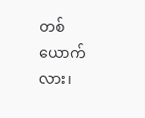တစ်ယောက်လား၊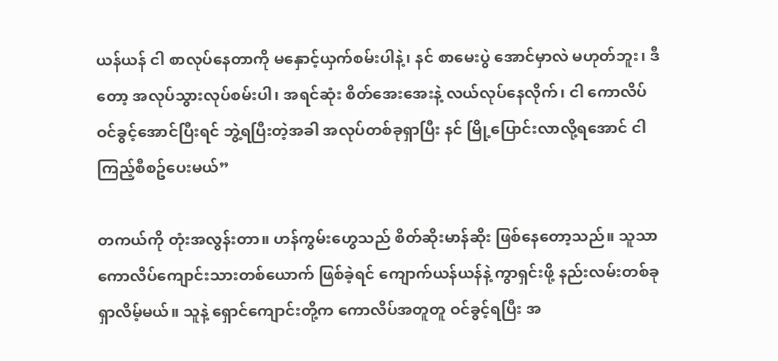ယန်ယန် ငါ စာလုပ်နေတာကို မနှောင့်ယှက်စမ်းပါနဲ့၊ နင် စာမေးပွဲ အောင်မှာလဲ မဟုတ်ဘူး၊ ဒီတော့ အလုပ်သွားလုပ်စမ်းပါ၊ အရင်ဆုံး စိတ်အေးအေးနဲ့ လယ်လုပ်နေလိုက်၊ ငါ ကောလိပ်ဝင်ခွင့်အောင်ပြီးရင် ဘွဲ့ရပြီးတဲ့အခါ အလုပ်တစ်ခုရှာပြီး နင် မြို့ပြောင်းလာလို့ရအောင် ငါ ကြည့်စီစဥ်ပေးမယ်”

တကယ်ကို တုံးအလွန်းတာ။ ဟန်ကွမ်းဟွေသည် စိတ်ဆိုးမာန်ဆိုး ဖြစ်နေတော့သည်။ သူသာ ကောလိပ်ကျောင်းသားတစ်ယောက် ဖြစ်ခဲ့ရင် ကျောက်ယန်ယန်နဲ့ ကွာရှင်းဖို့ နည်းလမ်းတစ်ခု ရှာလိမ့်မယ်။ သူနဲ့ ရှောင်ကျောင်းတို့က ကောလိပ်အတူတူ ဝင်ခွင့်ရပြီး အ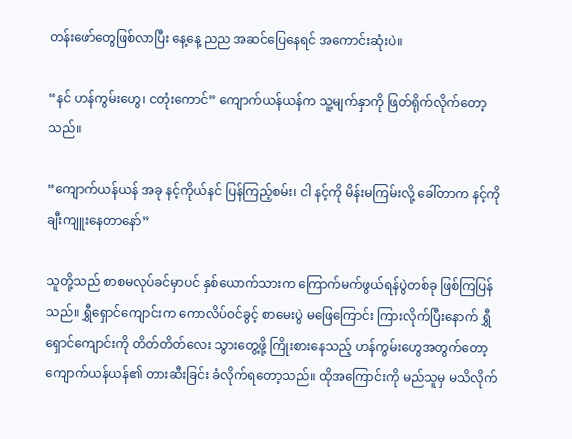တန်းဖော်တွေဖြစ်လာပြီး နေ့နေ့ ညည အဆင်ပြေနေရင် အကောင်းဆုံးပဲ။

“နင် ဟန်ကွမ်းဟွေ၊ ငတုံးကောင်” ကျောက်ယန်ယန်က သူ့မျက်နှာကို ဖြတ်ရိုက်လိုက်တော့သည်။

“ကျောက်ယန်ယန် အခု နင့်ကိုယ်နင် ပြန်ကြည့်စမ်း၊ ငါ နင့်ကို မိန်းမကြမ်းလို့ ခေါ်တာက နင့်ကို ချီးကျူးနေတာနော်”

သူတို့သည် စာစမလုပ်ခင်မှာပင် နှစ်ယောက်သားက ကြောက်မက်ဖွယ်ရန်ပွဲတစ်ခု ဖြစ်ကြပြန်သည်။ ရွှီရှောင်ကျောင်းက ကောလိပ်ဝင်ခွင့် စာမေးပွဲ မဖြေကြောင်း ကြားလိုက်ပြီးနောက် ရွှီရှောင်ကျောင်းကို တိတ်တိတ်လေး သွားတွေ့ဖို့ ကြိုးစားနေသည့် ဟန်ကွမ်းဟွေအတွက်တော့ ကျောက်ယန်ယန်၏ တားဆီးခြင်း ခံလိုက်ရတော့သည်။ ထိုအကြောင်းကို မည်သူမှ မသိလိုက်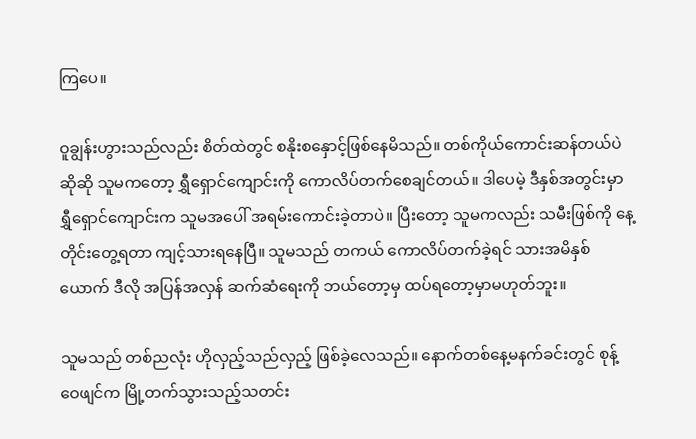ကြပေ။

ဝူချွန်းဟွားသည်လည်း စိတ်ထဲတွင် စနိုးစနှောင့်ဖြစ်နေမိသည်။ တစ်ကိုယ်ကောင်းဆန်တယ်ပဲဆိုဆို သူမကတော့ ရွှီရှောင်ကျောင်းကို ကောလိပ်တက်စေချင်တယ်။ ဒါပေမဲ့ ဒီနှစ်အတွင်းမှာ ရွှီရှောင်ကျောင်းက သူမအပေါ် အရမ်းကောင်းခဲ့တာပဲ။ ပြီးတော့ သူမကလည်း သမီးဖြစ်ကို နေ့တိုင်းတွေ့ရတာ ကျင့်သားရနေပြီ။ သူမသည် တကယ် ကောလိပ်တက်ခဲ့ရင် သားအမိနှစ်ယောက် ဒီလို အပြန်အလှန် ဆက်ဆံရေးကို ဘယ်တော့မှ ထပ်ရတော့မှာမဟုတ်ဘူး။

သူမသည် တစ်ညလုံး ဟိုလှည့်သည်လှည့် ဖြစ်ခဲ့လေသည်။ နောက်တစ်နေ့မနက်ခင်းတွင် စုန့်ဝေဖျင်က မြို့တက်သွားသည့်သတင်း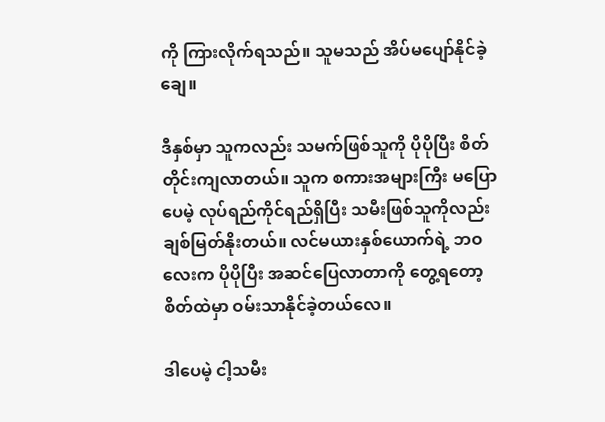ကို ကြားလိုက်ရသည်။ သူမသည် အိပ်မပျော်နိုင်ခဲ့ချေ။

ဒီနှစ်မှာ သူကလည်း သမက်ဖြစ်သူကို ပိုပိုပြီး စိတ်တိုင်းကျလာတယ်။ သူက စကားအများကြီး မပြောပေမဲ့ လုပ်ရည်ကိုင်ရည်ရှိပြီး သမီးဖြစ်သူကိုလည်း ချစ်မြတ်နိုးတယ်။ လင်မယားနှစ်ယောက်ရဲ့ ဘဝလေးက ပိုပိုပြီး အဆင်ပြေလာတာကို တွေ့ရတော့ စိတ်ထဲမှာ ဝမ်းသာနိုင်ခဲ့တယ်လေ။

ဒါပေမဲ့ ငါ့သမီး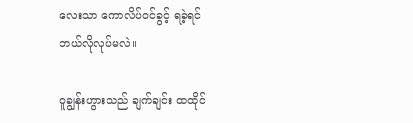လေးသာ ကောလိပ်ဝင်ခွင့် ရခဲ့ရင် ဘယ်လိုလုပ်မလဲ။

ဝူချွန်းဟွားသည် ချက်ချင်း ထထိုင်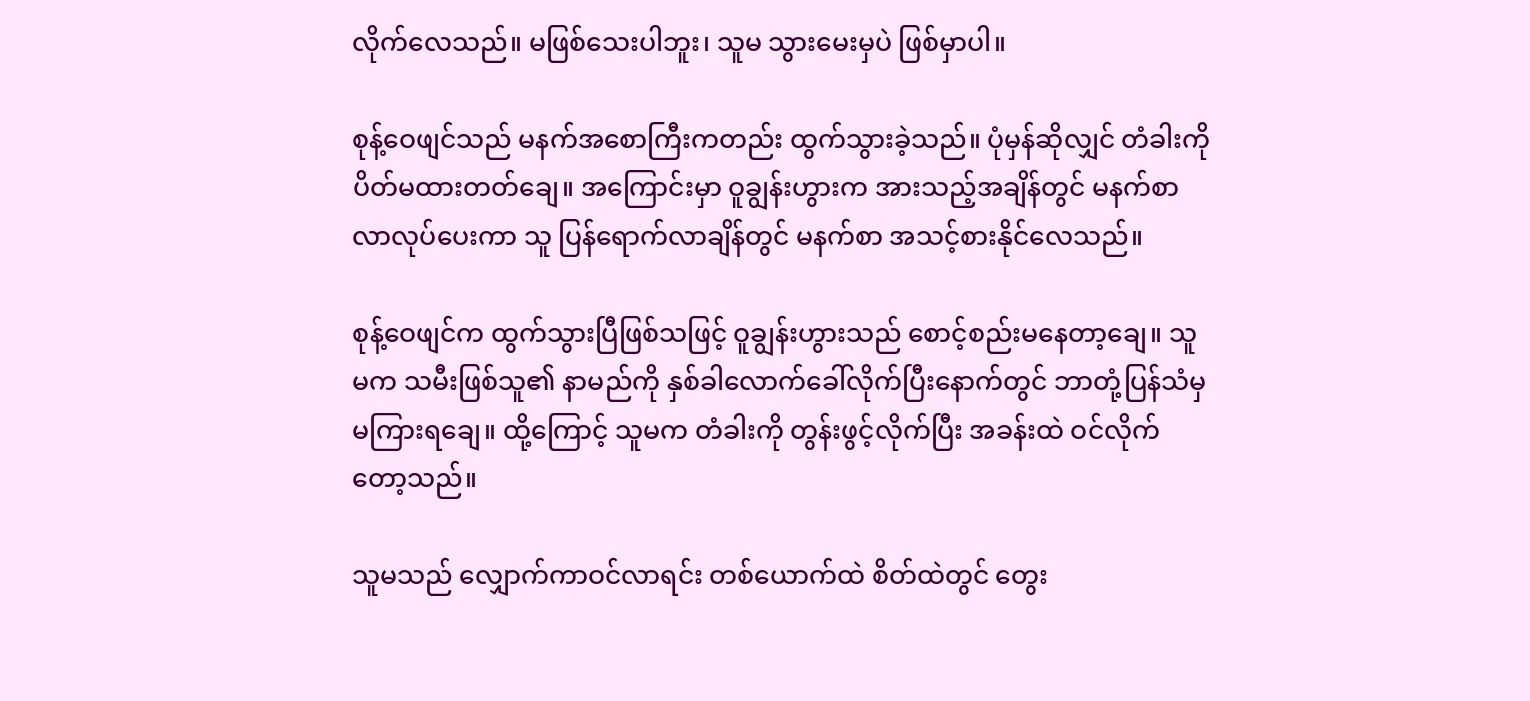လိုက်လေသည်။ မဖြစ်သေးပါဘူး၊ သူမ သွားမေးမှပဲ ဖြစ်မှာပါ။

စုန့်ဝေဖျင်သည် မနက်အစောကြီးကတည်း ထွက်သွားခဲ့သည်။ ပုံမှန်ဆိုလျှင် တံခါးကို ပိတ်မထားတတ်ချေ။ အကြောင်းမှာ ဝူချွန်းဟွားက အားသည့်အချိန်တွင် မနက်စာလာလုပ်ပေးကာ သူ ပြန်ရောက်လာချိန်တွင် မနက်စာ အသင့်စားနိုင်လေသည်။

စုန့်ဝေဖျင်က ထွက်သွားပြီဖြစ်သဖြင့် ဝူချွန်းဟွားသည် စောင့်စည်းမနေတာ့ချေ။ သူမက သမီးဖြစ်သူ၏ နာမည်ကို နှစ်ခါလောက်ခေါ်လိုက်ပြီးနောက်တွင် ဘာတုံ့ပြန်သံမှ မကြားရချေ။ ထို့ကြောင့် သူမက တံခါးကို တွန်းဖွင့်လိုက်ပြီး အခန်းထဲ ဝင်လိုက်တော့သည်။

သူမသည် လျှောက်ကာဝင်လာရင်း တစ်ယောက်ထဲ စိတ်ထဲတွင် တွေး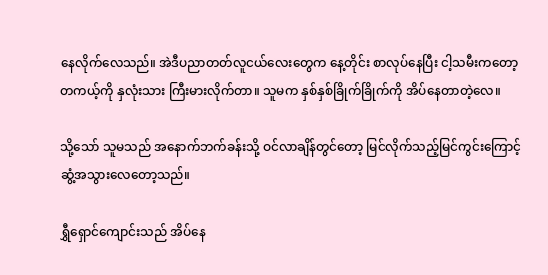နေလိုက်လေသည်။ အဲဒီပညာတတ်လူငယ်လေးတွေက နေ့တိုင်း စာလုပ်နေပြီး ငါ့သမီးကတော့ တကယ့်ကို နှလုံးသား ကြီးမားလိုက်တာ။ သူမက နှစ်နှစ်ခြိုက်ခြိုက်ကို အိပ်နေတာတဲ့လေ။

သို့သော် သူမသည် အနောက်ဘက်ခန်းသို့ ဝင်လာချိန်တွင်တော့ မြင်လိုက်သည့်မြင်ကွင်းကြောင့် ဆွံ့အသွားလေတော့သည်။

ရွှီရှောင်ကျောင်းသည် အိပ်နေ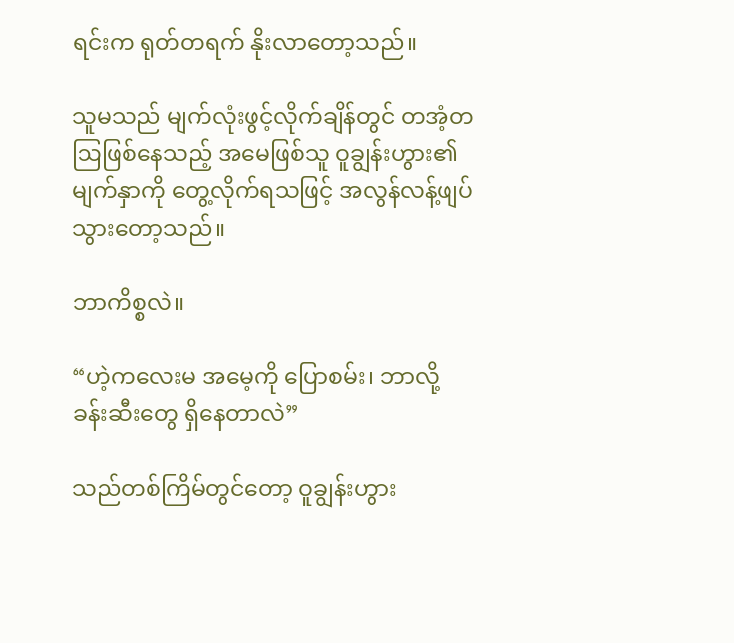ရင်းက ရုတ်တရက် နိုးလာတော့သည်။

သူမသည် မျက်လုံးဖွင့်လိုက်ချိန်တွင် တအံ့တဩဖြစ်နေသည့် အမေဖြစ်သူ ဝူချွန်းဟွား၏မျက်နှာကို တွေ့လိုက်ရသဖြင့် အလွန်လန့်ဖျပ်သွားတော့သည်။

ဘာကိစ္စလဲ။

“ဟဲ့ကလေးမ အမေ့ကို ပြောစမ်း၊ ဘာလို့ ခန်းဆီးတွေ ရှိနေတာလဲ”

သည်တစ်ကြိမ်တွင်တော့ ဝူချွန်းဟွား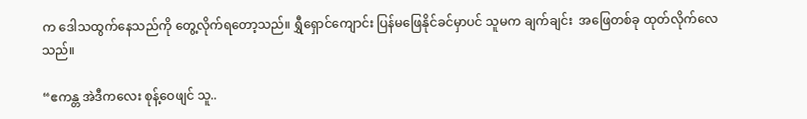က ဒေါသထွက်နေသည်ကို တွေ့လိုက်ရတော့သည်။ ရွှီရှောင်ကျောင်း ပြန်မဖြေနိုင်ခင်မှာပင် သူမက ချက်ချင်း  အဖြေတစ်ခု ထုတ်လိုက်လေသည်။

“ဧကန္တ အဲဒီကလေး စုန့်ဝေဖျင် သူ..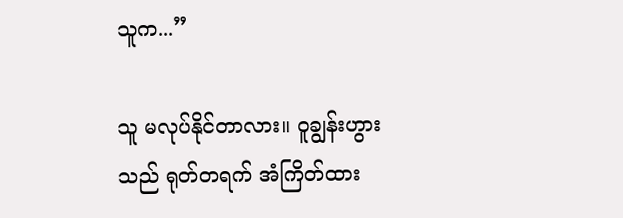သူက...”

သူ မလုပ်နိုင်တာလား။ ဝူချွန်းဟွားသည် ရုတ်တရက် အံကြိတ်ထား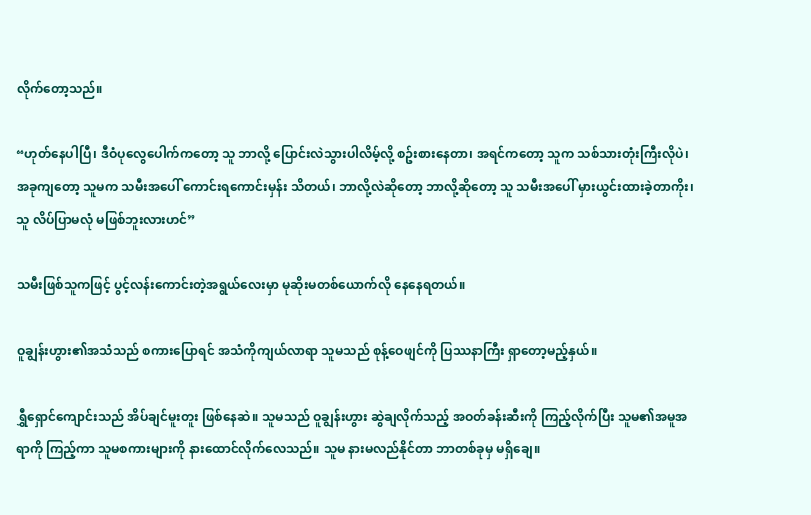လိုက်တော့သည်။

“ဟုတ်နေပါပြီ၊ ဒီဝံပုလွေပေါက်ကတော့ သူ ဘာလို့ ပြောင်းလဲသွားပါလိမ့်လို့ စဥ်းစားနေတာ၊ အရင်ကတော့ သူက သစ်သားတုံးကြီးလိုပဲ၊ အခုကျတော့ သူမက သမီးအပေါ် ကောင်းရကောင်းမှန်း သိတယ်၊ ဘာလို့လဲဆိုတော့ ဘာလို့ဆိုတော့ သူ သမီးအပေါ် မှားယွင်းထားခဲ့တာကိုး၊ သူ လိပ်ပြာမလုံ မဖြစ်ဘူးလားဟင်”

သမီးဖြစ်သူကဖြင့် ပွင့်လန်းကောင်းတဲ့အရွယ်လေးမှာ မုဆိုးမတစ်ယောက်လို နေနေရတယ်။

ဝူချွန်းဟွား၏အသံသည် စကားပြောရင် အသံကိုကျယ်လာရာ သူမသည် စုန့်ဝေဖျင်ကို ပြဿနာကြီး ရှာတော့မည့်နှယ်။

ရွှီရှောင်ကျောင်းသည် အိပ်ချင်မူးတူး ဖြစ်နေဆဲ။ သူမသည် ဝူချွန်းဟွား ဆွဲချလိုက်သည့် အဝတ်ခန်းဆီးကို ကြည့်လိုက်ပြီး သူမ၏အမူအရာကို ကြည့်ကာ သူမစကားများကို နားထောင်လိုက်လေသည်။ သူမ နားမလည်နိုင်တာ ဘာတစ်ခုမှ မရှိချေ။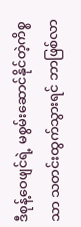ဒီစုန့်ဝေဖျင်ရဲ့ မစွမ်းဆောင်နိုင်တဲ့ကိစ္စသာ သတင်းထွက်သွားရင် ဘာဖြစ်လာ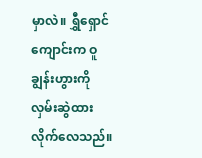မှာလဲ။ ရွှီရှောင်ကျောင်းက ဝူချွန်းဟွားကို လှမ်းဆွဲထားလိုက်လေသည်။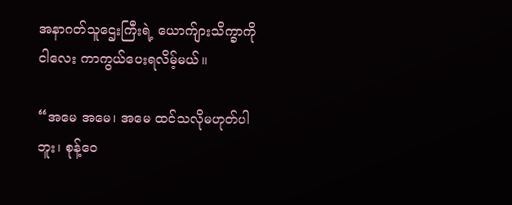အနာဂတ်သူဌေးကြီးရဲ့ ယောက်ျားသိက္ခာကို ငါလေး ကာကွယ်ပေးရလိမ့်မယ်။

“အမေ အမေ၊ အမေ ထင်သလိုမဟုတ်ပါဘူး၊ စုန့်ဝေ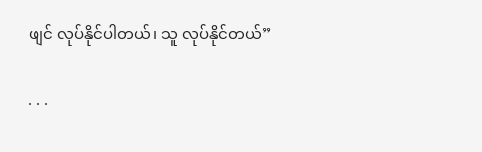ဖျင် လုပ်နိုင်ပါတယ်၊ သူ လုပ်နိုင်တယ်”

. . .